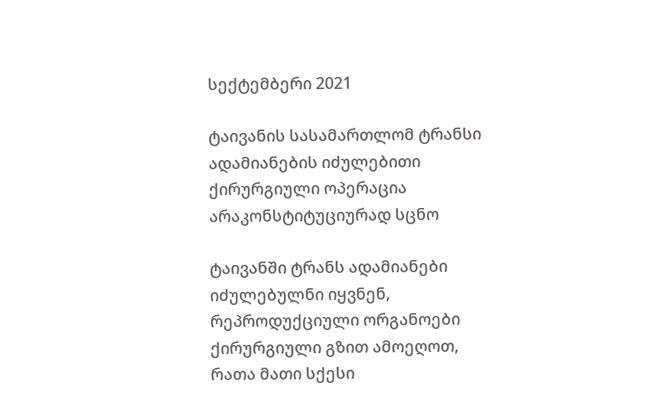სექტემბერი 2021

ტაივანის სასამართლომ ტრანსი ადამიანების იძულებითი ქირურგიული ოპერაცია არაკონსტიტუციურად სცნო

ტაივანში ტრანს ადამიანები იძულებულნი იყვნენ, რეპროდუქციული ორგანოები ქირურგიული გზით ამოეღოთ, რათა მათი სქესი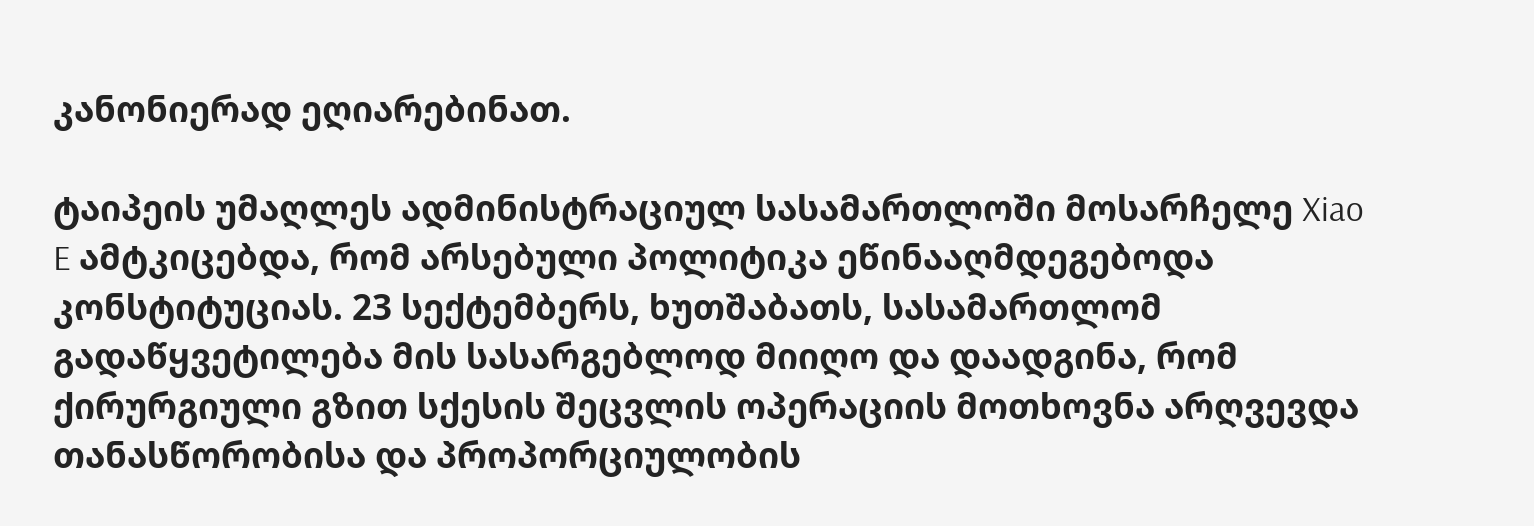კანონიერად ეღიარებინათ.

ტაიპეის უმაღლეს ადმინისტრაციულ სასამართლოში მოსარჩელე Xiao E ამტკიცებდა, რომ არსებული პოლიტიკა ეწინააღმდეგებოდა კონსტიტუციას. 23 სექტემბერს, ხუთშაბათს, სასამართლომ გადაწყვეტილება მის სასარგებლოდ მიიღო და დაადგინა, რომ ქირურგიული გზით სქესის შეცვლის ოპერაციის მოთხოვნა არღვევდა თანასწორობისა და პროპორციულობის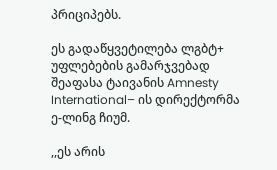პრიციპებს.

ეს გადაწყვეტილება ლგბტ+ უფლებების გამარჯვებად შეაფასა ტაივანის Amnesty International– ის დირექტორმა ე-ლინგ ჩიუმ.

,,ეს არის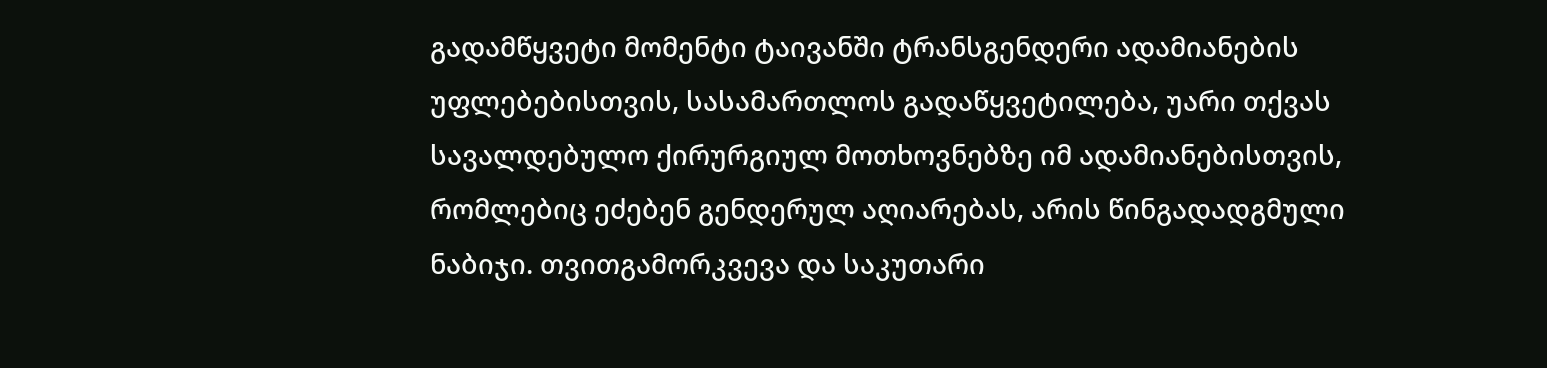გადამწყვეტი მომენტი ტაივანში ტრანსგენდერი ადამიანების უფლებებისთვის, სასამართლოს გადაწყვეტილება, უარი თქვას სავალდებულო ქირურგიულ მოთხოვნებზე იმ ადამიანებისთვის, რომლებიც ეძებენ გენდერულ აღიარებას, არის წინგადადგმული ნაბიჯი. თვითგამორკვევა და საკუთარი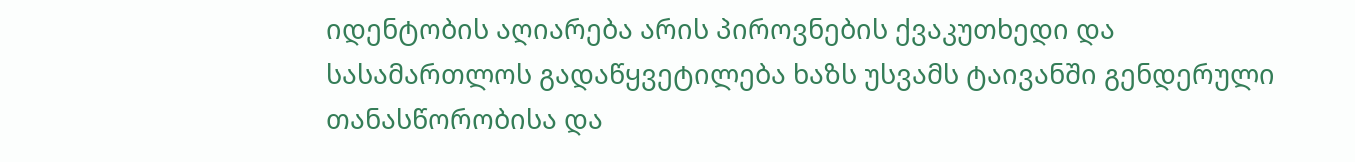იდენტობის აღიარება არის პიროვნების ქვაკუთხედი და სასამართლოს გადაწყვეტილება ხაზს უსვამს ტაივანში გენდერული თანასწორობისა და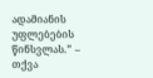ადამიანის უფლებების წინსვლას.” – თქვა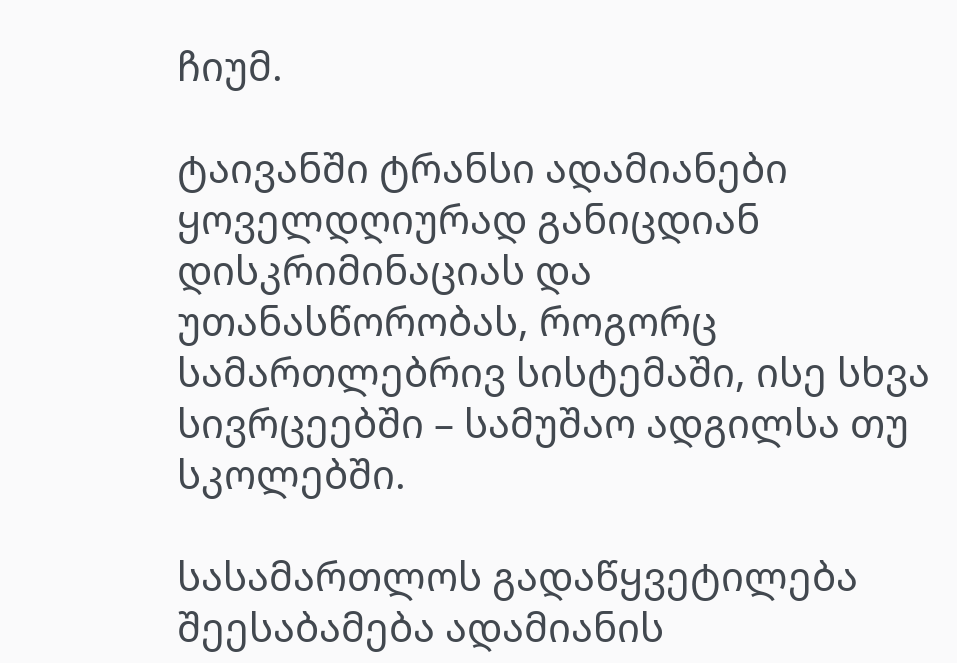ჩიუმ.

ტაივანში ტრანსი ადამიანები ყოველდღიურად განიცდიან დისკრიმინაციას და უთანასწორობას, როგორც სამართლებრივ სისტემაში, ისე სხვა სივრცეებში – სამუშაო ადგილსა თუ სკოლებში.

სასამართლოს გადაწყვეტილება შეესაბამება ადამიანის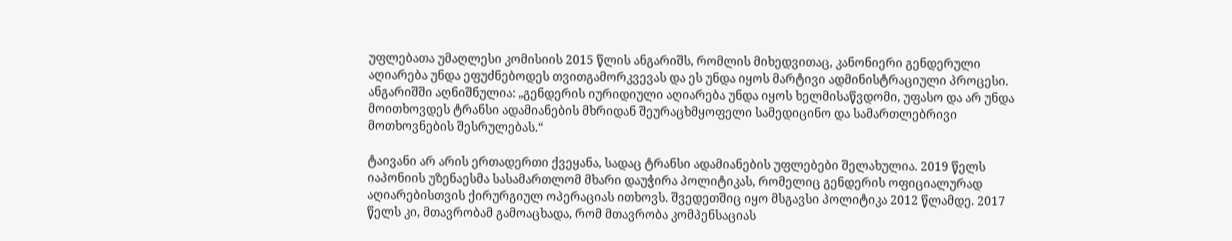უფლებათა უმაღლესი კომისიის 2015 წლის ანგარიშს, რომლის მიხედვითაც, კანონიერი გენდერული აღიარება უნდა ეფუძნებოდეს თვითგამორკვევას და ეს უნდა იყოს მარტივი ადმინისტრაციული პროცესი. ანგარიშში აღნიშნულია: „გენდერის იურიდიული აღიარება უნდა იყოს ხელმისაწვდომი, უფასო და არ უნდა მოითხოვდეს ტრანსი ადამიანების მხრიდან შეურაცხმყოფელი სამედიცინო და სამართლებრივი მოთხოვნების შესრულებას.“

ტაივანი არ არის ერთადერთი ქვეყანა, სადაც ტრანსი ადამიანების უფლებები შელახულია. 2019 წელს იაპონიის უზენაესმა სასამართლომ მხარი დაუჭირა პოლიტიკას, რომელიც გენდერის ოფიციალურად აღიარებისთვის ქირურგიულ ოპერაციას ითხოვს. შვედეთშიც იყო მსგავსი პოლიტიკა 2012 წლამდე. 2017 წელს კი, მთავრობამ გამოაცხადა, რომ მთავრობა კომპენსაციას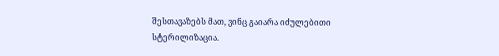შესთავაზებს მათ, ვინც გაიარა იძულებითი სტერილიზაცია.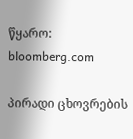წყარო: bloomberg.com

პირადი ცხოვრების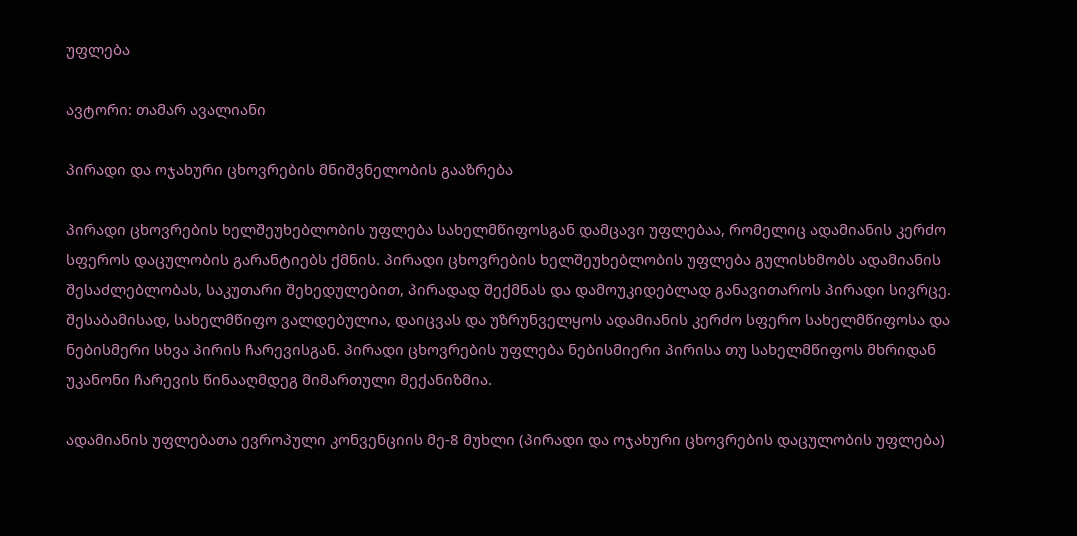უფლება

ავტორი: თამარ ავალიანი

პირადი და ოჯახური ცხოვრების მნიშვნელობის გააზრება

პირადი ცხოვრების ხელშეუხებლობის უფლება სახელმწიფოსგან დამცავი უფლებაა, რომელიც ადამიანის კერძო სფეროს დაცულობის გარანტიებს ქმნის. პირადი ცხოვრების ხელშეუხებლობის უფლება გულისხმობს ადამიანის შესაძლებლობას, საკუთარი შეხედულებით, პირადად შექმნას და დამოუკიდებლად განავითაროს პირადი სივრცე. შესაბამისად, სახელმწიფო ვალდებულია, დაიცვას და უზრუნველყოს ადამიანის კერძო სფერო სახელმწიფოსა და ნებისმერი სხვა პირის ჩარევისგან. პირადი ცხოვრების უფლება ნებისმიერი პირისა თუ სახელმწიფოს მხრიდან უკანონი ჩარევის წინააღმდეგ მიმართული მექანიზმია.

ადამიანის უფლებათა ევროპული კონვენციის მე-8 მუხლი (პირადი და ოჯახური ცხოვრების დაცულობის უფლება)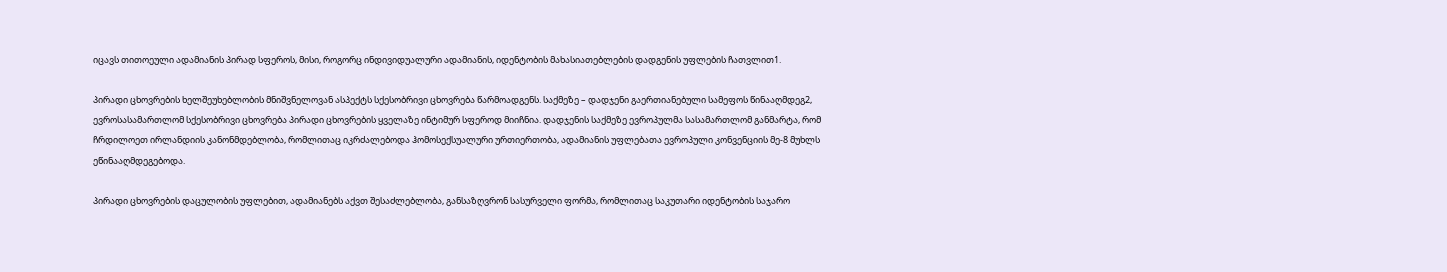იცავს თითოეული ადამიანის პირად სფეროს, მისი, როგორც ინდივიდუალური ადამიანის, იდენტობის მახასიათებლების დადგენის უფლების ჩათვლით1.

პირადი ცხოვრების ხელშეუხებლობის მნიშვნელოვან ასპექტს სქესობრივი ცხოვრება წარმოადგენს. საქმეზე – დადჯენი გაერთიანებული სამეფოს წინააღმდეგ2, ევროსასამართლომ სქესობრივი ცხოვრება პირადი ცხოვრების ყველაზე ინტიმურ სფეროდ მიიჩნია. დადჯენის საქმეზე ევროპულმა სასამართლომ განმარტა, რომ ჩრდილოეთ ირლანდიის კანონმდებლობა, რომლითაც იკრძალებოდა ჰომოსექსუალური ურთიერთობა, ადამიანის უფლებათა ევროპული კონვენციის მე-8 მუხლს ეწინააღმდეგებოდა.

პირადი ცხოვრების დაცულობის უფლებით, ადამიანებს აქვთ შესაძლებლობა, განსაზღვრონ სასურველი ფორმა, რომლითაც საკუთარი იდენტობის საჯარო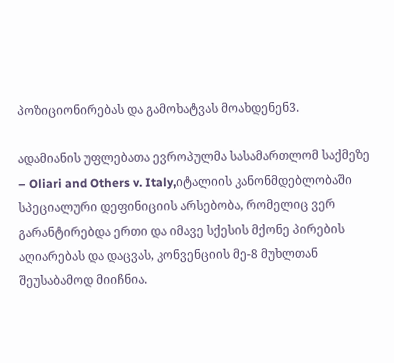პოზიციონირებას და გამოხატვას მოახდენენ3.

ადამიანის უფლებათა ევროპულმა სასამართლომ საქმეზე – Oliari and Others v. Italy,იტალიის კანონმდებლობაში სპეციალური დეფინიციის არსებობა, რომელიც ვერ გარანტირებდა ერთი და იმავე სქესის მქონე პირების აღიარებას და დაცვას, კონვენციის მე-8 მუხლთან შეუსაბამოდ მიიჩნია.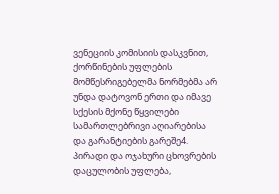ვენეციის კომისიის დასკვნით, ქორწინების უფლების მომწესრიგებელმა ნორმებმა არ უნდა დატოვონ ერთი და იმავე სქესის მქონე წყვილები სამართლებრივი აღიარებისა და გარანტიების გარეშე4. პირადი და ოჯახური ცხოვრების დაცულობის უფლება,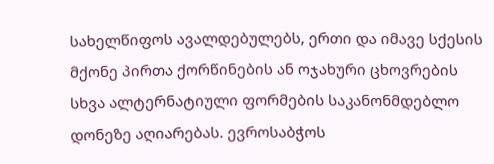სახელწიფოს ავალდებულებს, ერთი და იმავე სქესის მქონე პირთა ქორწინების ან ოჯახური ცხოვრების სხვა ალტერნატიული ფორმების საკანონმდებლო დონეზე აღიარებას. ევროსაბჭოს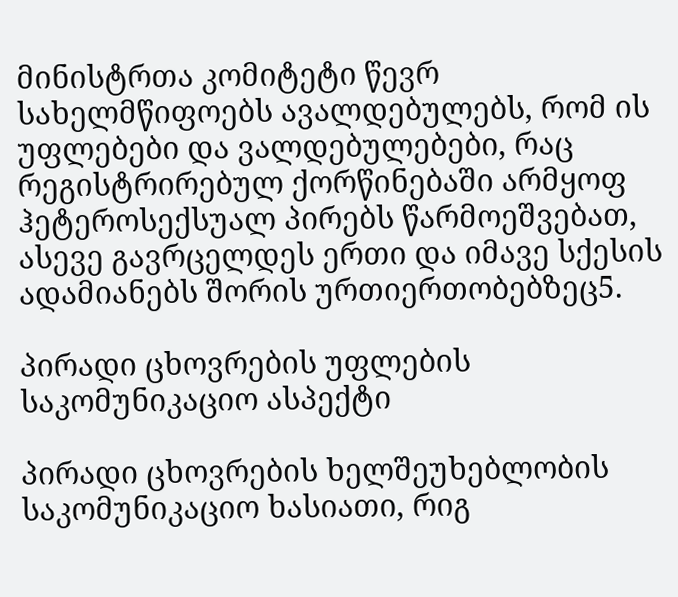მინისტრთა კომიტეტი წევრ სახელმწიფოებს ავალდებულებს, რომ ის უფლებები და ვალდებულებები, რაც რეგისტრირებულ ქორწინებაში არმყოფ ჰეტეროსექსუალ პირებს წარმოეშვებათ, ასევე გავრცელდეს ერთი და იმავე სქესის ადამიანებს შორის ურთიერთობებზეც5.

პირადი ცხოვრების უფლების საკომუნიკაციო ასპექტი

პირადი ცხოვრების ხელშეუხებლობის საკომუნიკაციო ხასიათი, რიგ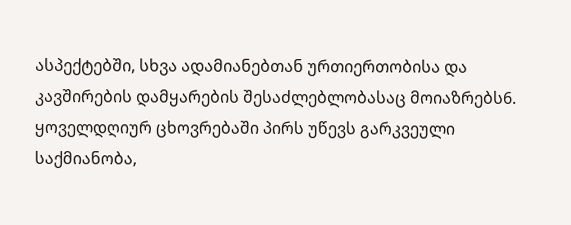ასპექტებში, სხვა ადამიანებთან ურთიერთობისა და კავშირების დამყარების შესაძლებლობასაც მოიაზრებს6. ყოველდღიურ ცხოვრებაში პირს უწევს გარკვეული საქმიანობა,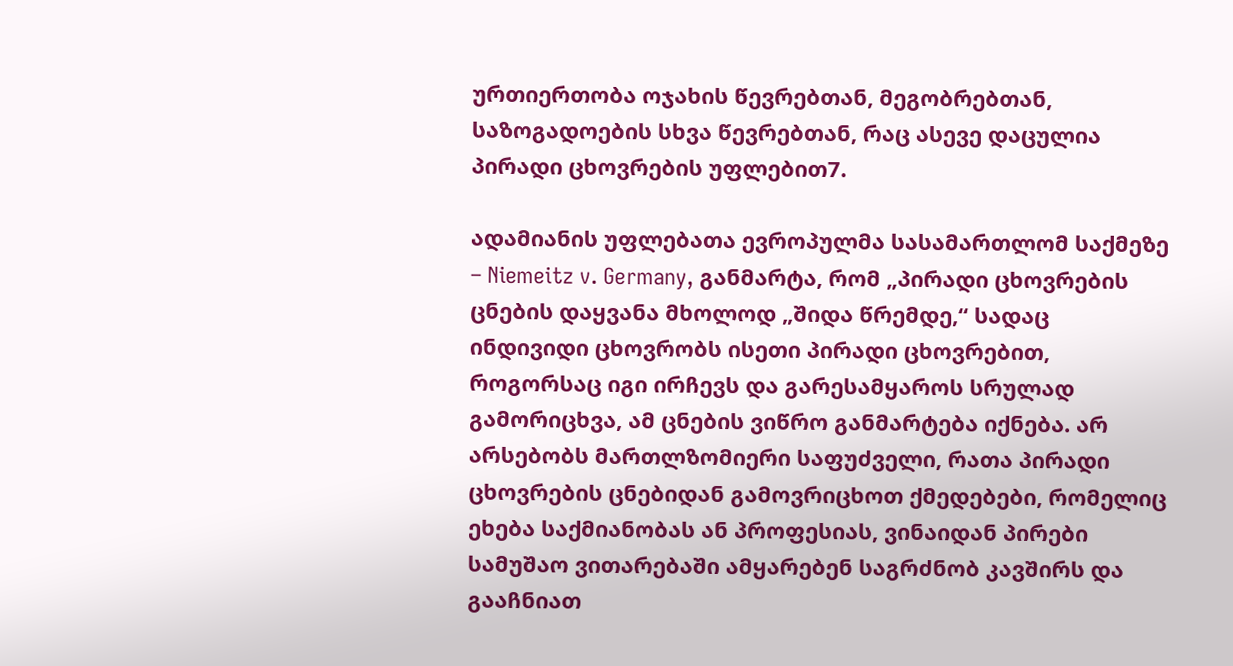ურთიერთობა ოჯახის წევრებთან, მეგობრებთან, საზოგადოების სხვა წევრებთან, რაც ასევე დაცულია პირადი ცხოვრების უფლებით7.

ადამიანის უფლებათა ევროპულმა სასამართლომ საქმეზე – Niemeitz v. Germany, განმარტა, რომ „პირადი ცხოვრების ცნების დაყვანა მხოლოდ „შიდა წრემდე,“ სადაც ინდივიდი ცხოვრობს ისეთი პირადი ცხოვრებით, როგორსაც იგი ირჩევს და გარესამყაროს სრულად გამორიცხვა, ამ ცნების ვიწრო განმარტება იქნება. არ არსებობს მართლზომიერი საფუძველი, რათა პირადი ცხოვრების ცნებიდან გამოვრიცხოთ ქმედებები, რომელიც ეხება საქმიანობას ან პროფესიას, ვინაიდან პირები სამუშაო ვითარებაში ამყარებენ საგრძნობ კავშირს და გააჩნიათ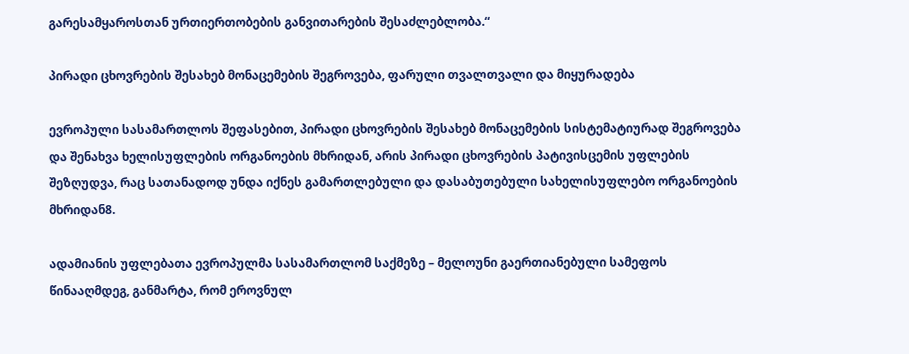გარესამყაროსთან ურთიერთობების განვითარების შესაძლებლობა.“

პირადი ცხოვრების შესახებ მონაცემების შეგროვება, ფარული თვალთვალი და მიყურადება

ევროპული სასამართლოს შეფასებით, პირადი ცხოვრების შესახებ მონაცემების სისტემატიურად შეგროვება და შენახვა ხელისუფლების ორგანოების მხრიდან, არის პირადი ცხოვრების პატივისცემის უფლების შეზღუდვა, რაც სათანადოდ უნდა იქნეს გამართლებული და დასაბუთებული სახელისუფლებო ორგანოების მხრიდან8.

ადამიანის უფლებათა ევროპულმა სასამართლომ საქმეზე – მელოუნი გაერთიანებული სამეფოს წინააღმდეგ, განმარტა, რომ ეროვნულ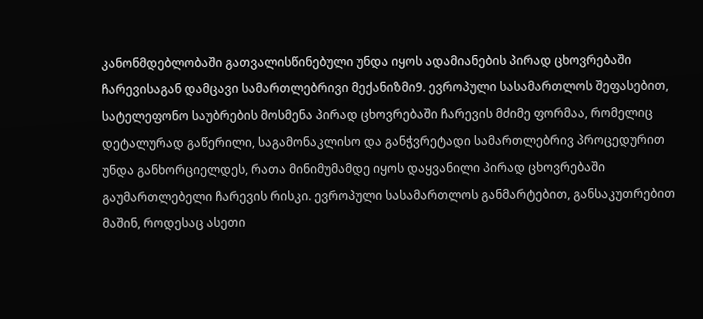კანონმდებლობაში გათვალისწინებული უნდა იყოს ადამიანების პირად ცხოვრებაში ჩარევისაგან დამცავი სამართლებრივი მექანიზმი9. ევროპული სასამართლოს შეფასებით, სატელეფონო საუბრების მოსმენა პირად ცხოვრებაში ჩარევის მძიმე ფორმაა, რომელიც დეტალურად გაწერილი, საგამონაკლისო და განჭვრეტადი სამართლებრივ პროცედურით უნდა განხორციელდეს, რათა მინიმუმამდე იყოს დაყვანილი პირად ცხოვრებაში გაუმართლებელი ჩარევის რისკი. ევროპული სასამართლოს განმარტებით, განსაკუთრებით მაშინ, როდესაც ასეთი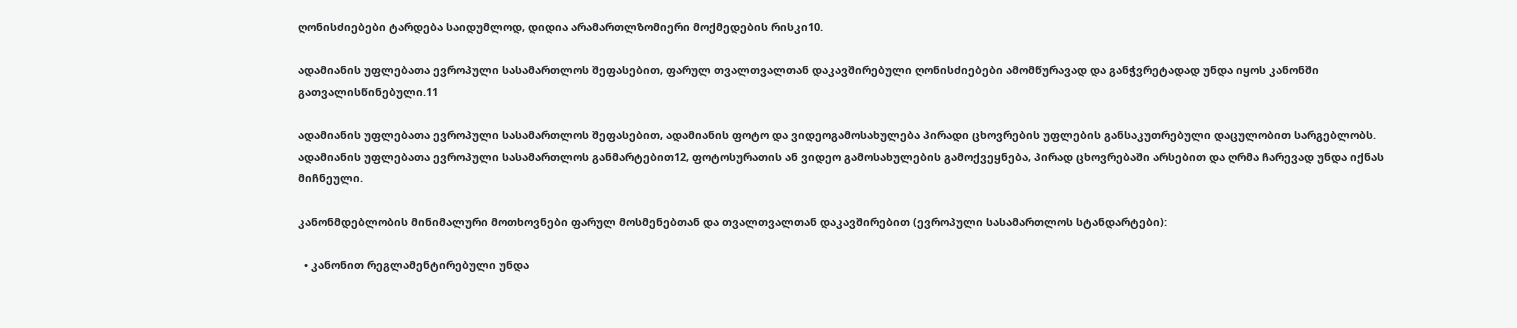ღონისძიებები ტარდება საიდუმლოდ, დიდია არამართლზომიერი მოქმედების რისკი10.

ადამიანის უფლებათა ევროპული სასამართლოს შეფასებით, ფარულ თვალთვალთან დაკავშირებული ღონისძიებები ამომწურავად და განჭვრეტადად უნდა იყოს კანონში გათვალისწინებული.11

ადამიანის უფლებათა ევროპული სასამართლოს შეფასებით, ადამიანის ფოტო და ვიდეოგამოსახულება პირადი ცხოვრების უფლების განსაკუთრებული დაცულობით სარგებლობს. ადამიანის უფლებათა ევროპული სასამართლოს განმარტებით12, ფოტოსურათის ან ვიდეო გამოსახულების გამოქვეყნება, პირად ცხოვრებაში არსებით და ღრმა ჩარევად უნდა იქნას მიჩნეული.

კანონმდებლობის მინიმალური მოთხოვნები ფარულ მოსმენებთან და თვალთვალთან დაკავშირებით (ევროპული სასამართლოს სტანდარტები):

  • კანონით რეგლამენტირებული უნდა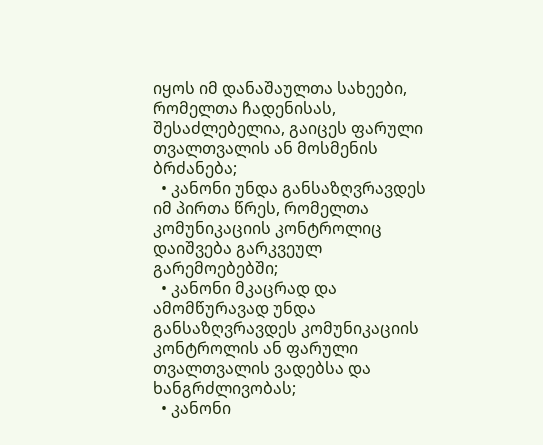იყოს იმ დანაშაულთა სახეები, რომელთა ჩადენისას, შესაძლებელია, გაიცეს ფარული თვალთვალის ან მოსმენის ბრძანება;
  • კანონი უნდა განსაზღვრავდეს იმ პირთა წრეს, რომელთა კომუნიკაციის კონტროლიც დაიშვება გარკვეულ გარემოებებში;
  • კანონი მკაცრად და ამომწურავად უნდა განსაზღვრავდეს კომუნიკაციის კონტროლის ან ფარული თვალთვალის ვადებსა და ხანგრძლივობას;
  • კანონი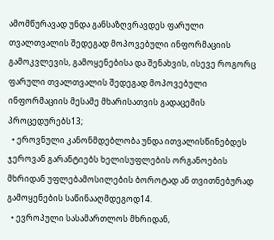ამომწურავად უნდა განსაზღვრავდეს ფარული თვალთვალის შედეგად მოპოვებული ინფორმაციის გამოკვლევის, გამოყენებისა და შენახვის, ისევე როგორც ფარული თვალთვალის შედეგად მოპოვებული ინფორმაციის მესამე მხარისათვის გადაცემის პროცედურებს13;
  • ეროვნული კანონმდებლობა უნდა ითვალისწინებდეს ჯეროვან გარანტიებს ხელისუფლების ორგანოების მხრიდან უფლებამოსილების ბოროტად ან თვითნებურად გამოყენების საწინააღმდეგოდ14.
  • ევროპული სასამართლოს მხრიდან,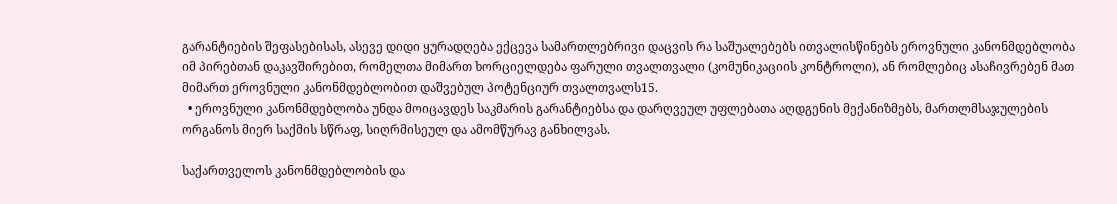გარანტიების შეფასებისას, ასევე დიდი ყურადღება ექცევა სამართლებრივი დაცვის რა საშუალებებს ითვალისწინებს ეროვნული კანონმდებლობა იმ პირებთან დაკავშირებით, რომელთა მიმართ ხორციელდება ფარული თვალთვალი (კომუნიკაციის კონტროლი), ან რომლებიც ასაჩივრებენ მათ მიმართ ეროვნული კანონმდებლობით დაშვებულ პოტენციურ თვალთვალს15.
  • ეროვნული კანონმდებლობა უნდა მოიცავდეს საკმარის გარანტიებსა და დარღვეულ უფლებათა აღდგენის მექანიზმებს, მართლმსაჯულების ორგანოს მიერ საქმის სწრაფ, სიღრმისეულ და ამომწურავ განხილვას.

საქართველოს კანონმდებლობის და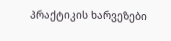პრაქტიკის ხარვეზები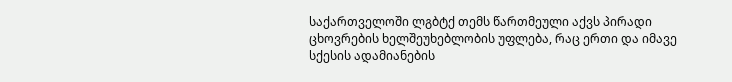საქართველოში ლგბტქ თემს წართმეული აქვს პირადი ცხოვრების ხელშეუხებლობის უფლება, რაც ერთი და იმავე სქესის ადამიანების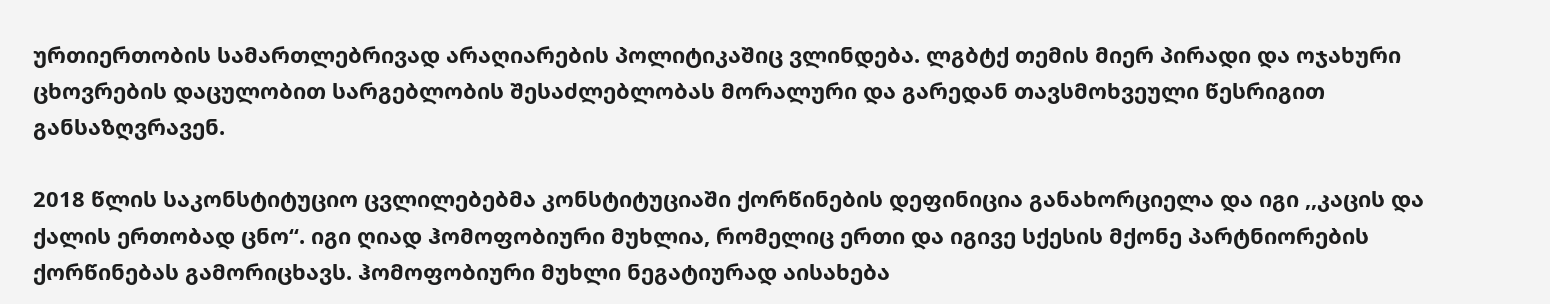ურთიერთობის სამართლებრივად არაღიარების პოლიტიკაშიც ვლინდება. ლგბტქ თემის მიერ პირადი და ოჯახური ცხოვრების დაცულობით სარგებლობის შესაძლებლობას მორალური და გარედან თავსმოხვეული წესრიგით განსაზღვრავენ.

2018 წლის საკონსტიტუციო ცვლილებებმა კონსტიტუციაში ქორწინების დეფინიცია განახორციელა და იგი ,,კაცის და ქალის ერთობად ცნო“. იგი ღიად ჰომოფობიური მუხლია, რომელიც ერთი და იგივე სქესის მქონე პარტნიორების ქორწინებას გამორიცხავს. ჰომოფობიური მუხლი ნეგატიურად აისახება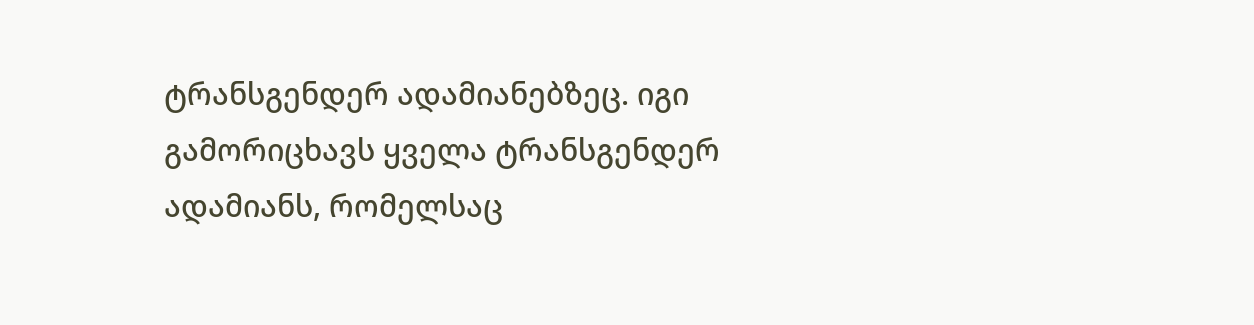ტრანსგენდერ ადამიანებზეც. იგი გამორიცხავს ყველა ტრანსგენდერ ადამიანს, რომელსაც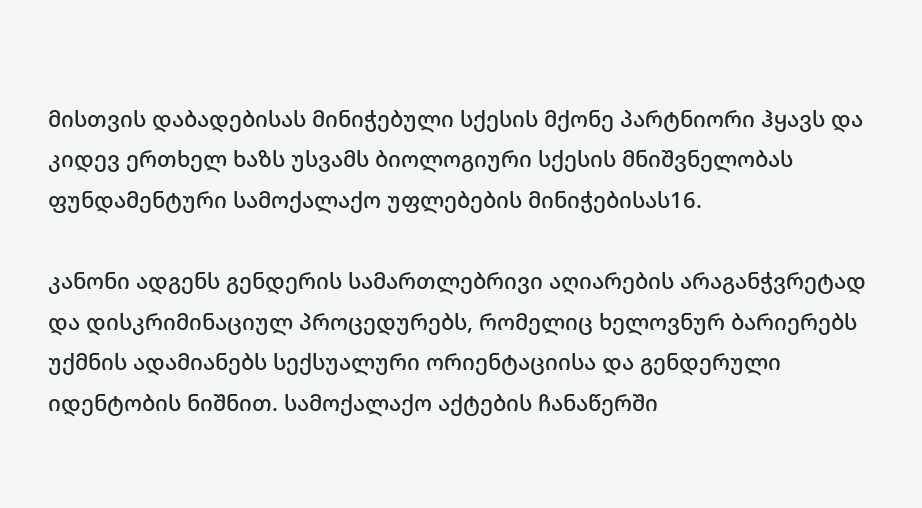მისთვის დაბადებისას მინიჭებული სქესის მქონე პარტნიორი ჰყავს და კიდევ ერთხელ ხაზს უსვამს ბიოლოგიური სქესის მნიშვნელობას ფუნდამენტური სამოქალაქო უფლებების მინიჭებისას16.

კანონი ადგენს გენდერის სამართლებრივი აღიარების არაგანჭვრეტად და დისკრიმინაციულ პროცედურებს, რომელიც ხელოვნურ ბარიერებს უქმნის ადამიანებს სექსუალური ორიენტაციისა და გენდერული იდენტობის ნიშნით. სამოქალაქო აქტების ჩანაწერში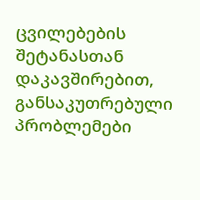ცვილებების შეტანასთან დაკავშირებით, განსაკუთრებული პრობლემები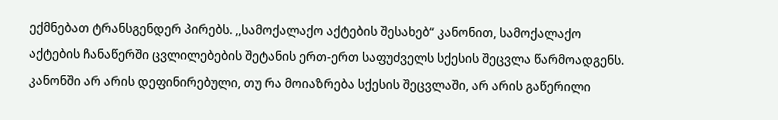ექმნებათ ტრანსგენდერ პირებს. ,,სამოქალაქო აქტების შესახებ“ კანონით, სამოქალაქო აქტების ჩანაწერში ცვლილებების შეტანის ერთ-ერთ საფუძველს სქესის შეცვლა წარმოადგენს. კანონში არ არის დეფინირებული, თუ რა მოიაზრება სქესის შეცვლაში, არ არის გაწერილი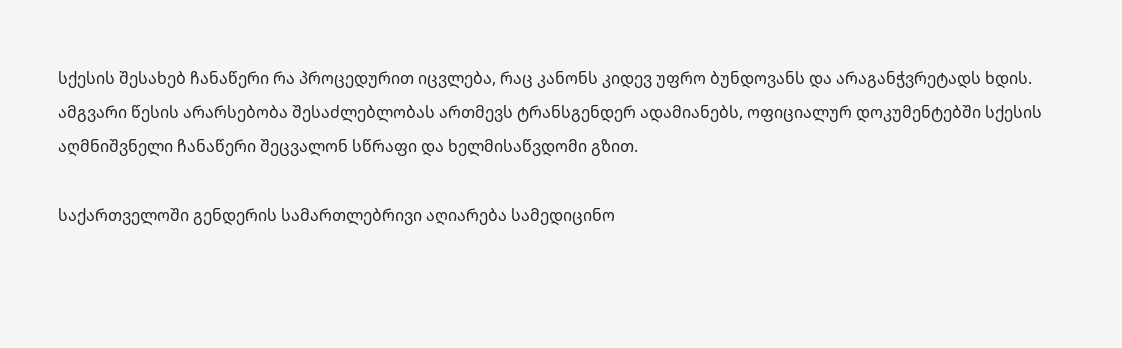სქესის შესახებ ჩანაწერი რა პროცედურით იცვლება, რაც კანონს კიდევ უფრო ბუნდოვანს და არაგანჭვრეტადს ხდის. ამგვარი წესის არარსებობა შესაძლებლობას ართმევს ტრანსგენდერ ადამიანებს, ოფიციალურ დოკუმენტებში სქესის აღმნიშვნელი ჩანაწერი შეცვალონ სწრაფი და ხელმისაწვდომი გზით.

საქართველოში გენდერის სამართლებრივი აღიარება სამედიცინო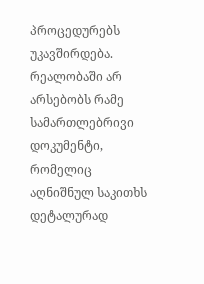პროცედურებს უკავშირდება. რეალობაში არ არსებობს რამე სამართლებრივი დოკუმენტი, რომელიც აღნიშნულ საკითხს დეტალურად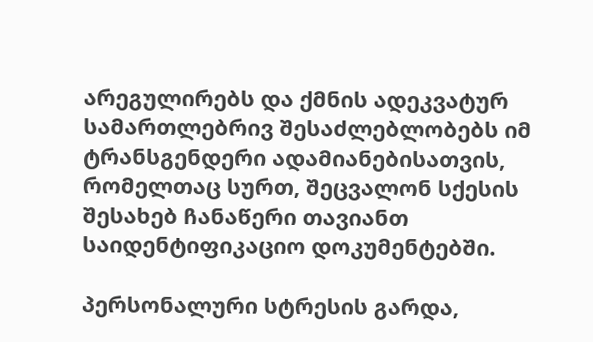არეგულირებს და ქმნის ადეკვატურ სამართლებრივ შესაძლებლობებს იმ ტრანსგენდერი ადამიანებისათვის, რომელთაც სურთ, შეცვალონ სქესის შესახებ ჩანაწერი თავიანთ საიდენტიფიკაციო დოკუმენტებში.

პერსონალური სტრესის გარდა,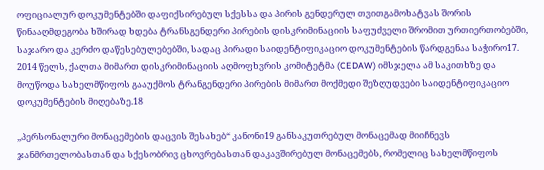ოფიციალურ დოკუმენტებში დაფიქსირებულ სქესსა და პირის გენდერულ თვითგამოხატვას შორის წინააღმდეგობა ხშირად ხდება ტრანსგენდერი პირების დისკრიმინაციის საფუძველი შრომით ურთიერთობებში, საჯარო და კერძო დაწესებულებებში, სადაც პირადი საიდენტიფიკაციო დოკუმენტების წარდგენაა საჭირო17. 2014 წელს, ქალთა მიმართ დისკრიმინაციის აღმოფხვრის კომიტეტმა (CEDAW) იმსჯელა ამ საკითხზე და მოუწოდა სახელმწიფოს გააუქმოს ტრანგენდერი პირების მიმართ მოქმედი შეზღუდვები საიდენტიფიკაციო დოკუმენტების მიღებაზე.18

,,პერსონალური მონაცემების დაცვის შესახებ“ კანონი19 განსაკუთრებულ მონაცემად მიიჩნევს ჯანმრთელობასთან და სქესობრივ ცხოვრებასთან დაკავშირებულ მონაცემებს, რომელიც სახელმწიფოს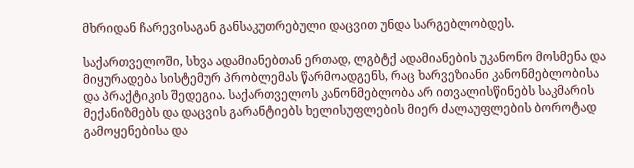მხრიდან ჩარევისაგან განსაკუთრებული დაცვით უნდა სარგებლობდეს.

საქართველოში, სხვა ადამიანებთან ერთად, ლგბტქ ადამიანების უკანონო მოსმენა და მიყურადება სისტემურ პრობლემას წარმოადგენს, რაც ხარვეზიანი კანონმებლობისა და პრაქტიკის შედეგია. საქართველოს კანონმებლობა არ ითვალისწინებს საკმარის მექანიზმებს და დაცვის გარანტიებს ხელისუფლების მიერ ძალაუფლების ბოროტად გამოყენებისა და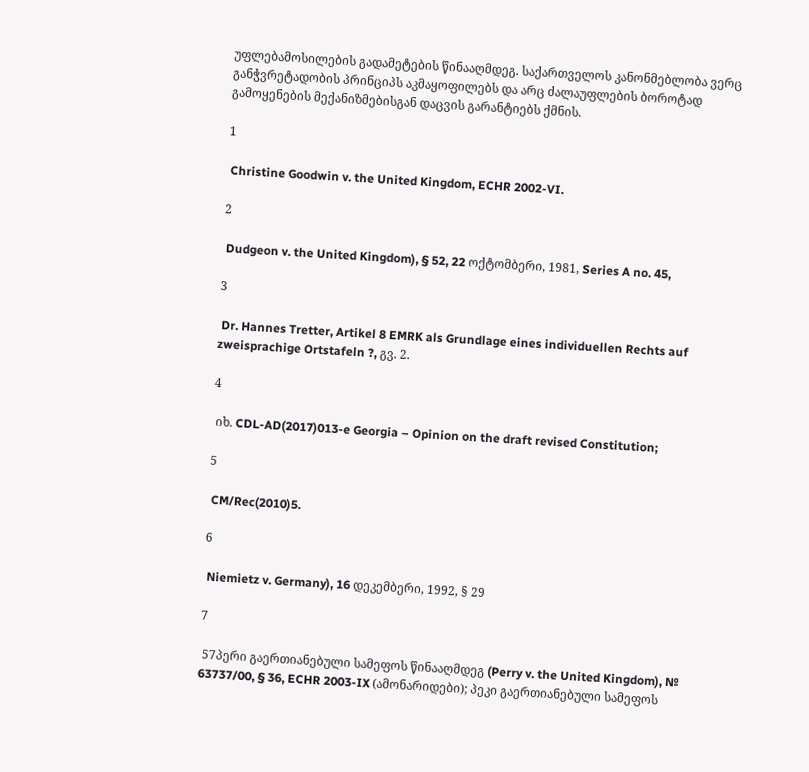უფლებამოსილების გადამეტების წინააღმდეგ. საქართველოს კანონმებლობა ვერც განჭვრეტადობის პრინციპს აკმაყოფილებს და არც ძალაუფლების ბოროტად გამოყენების მექანიზმებისგან დაცვის გარანტიებს ქმნის.

1

 Christine Goodwin v. the United Kingdom, ECHR 2002-VI.

2

 Dudgeon v. the United Kingdom), § 52, 22 ოქტომბერი, 1981, Series A no. 45,

3

 Dr. Hannes Tretter, Artikel 8 EMRK als Grundlage eines individuellen Rechts auf zweisprachige Ortstafeln ?, გვ. 2.

4

 იხ. CDL-AD(2017)013-e Georgia – Opinion on the draft revised Constitution;

5

 CM/Rec(2010)5.

6

 Niemietz v. Germany), 16 დეკემბერი, 1992, § 29

7

 57პერი გაერთიანებული სამეფოს წინააღმდეგ (Perry v. the United Kingdom), № 63737/00, § 36, ECHR 2003-IX (ამონარიდები); პეკი გაერთიანებული სამეფოს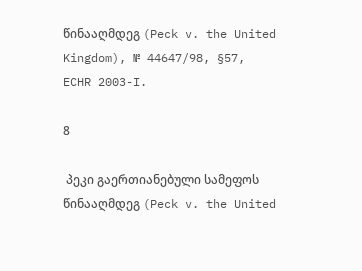წინააღმდეგ (Peck v. the United Kingdom), № 44647/98, §57, ECHR 2003-I.

8

 პეკი გაერთიანებული სამეფოს წინააღმდეგ (Peck v. the United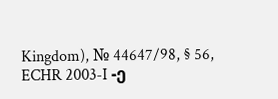Kingdom), № 44647/98, § 56, ECHR 2003-I -ე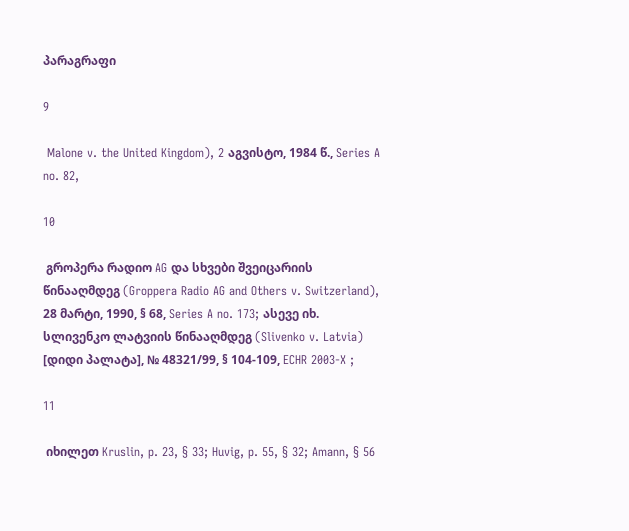პარაგრაფი

9

 Malone v. the United Kingdom), 2 აგვისტო, 1984 წ., Series A no. 82,

10

 გროპერა რადიო AG და სხვები შვეიცარიის წინააღმდეგ (Groppera Radio AG and Others v. Switzerland), 28 მარტი, 1990, § 68, Series A no. 173; ასევე იხ. სლივენკო ლატვიის წინააღმდეგ (Slivenko v. Latvia) [დიდი პალატა], № 48321/99, § 104-109, ECHR 2003-X ;

11

 იხილეთ Kruslin, p. 23, § 33; Huvig, p. 55, § 32; Amann, § 56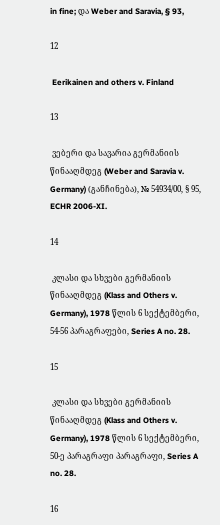in fine; და Weber and Saravia, § 93,

12

 Eerikainen and others v. Finland

13

 ვებერი და სავარია გერმანიის წინააღმდეგ (Weber and Saravia v. Germany) (განჩინება), № 54934/00, § 95, ECHR 2006-XI.

14

 კლასი და სხვები გერმანიის წინააღმდეგ (Klass and Others v. Germany), 1978 წლის 6 სექტემბერი, 54-56 პარაგრაფები, Series A no. 28.

15

 კლასი და სხვები გერმანიის წინააღმდეგ (Klass and Others v. Germany), 1978 წლის 6 სექტემბერი, 50-ე პარაგრაფი პარაგრაფი, Series A no. 28.

16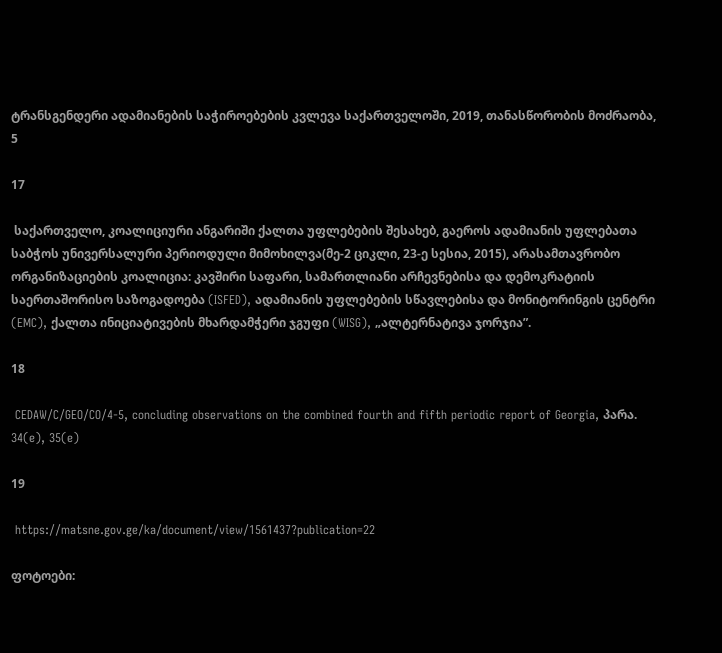ტრანსგენდერი ადამიანების საჭიროებების კვლევა საქართველოში, 2019, თანასწორობის მოძრაობა, 5

17

 საქართველო, კოალიციური ანგარიში ქალთა უფლებების შესახებ, გაეროს ადამიანის უფლებათა საბჭოს უნივერსალური პერიოდული მიმოხილვა(მე-2 ციკლი, 23-ე სესია, 2015), არასამთავრობო ორგანიზაციების კოალიცია: კავშირი საფარი, სამართლიანი არჩევნებისა და დემოკრატიის საერთაშორისო საზოგადოება (ISFED), ადამიანის უფლებების სწავლებისა და მონიტორინგის ცენტრი (EMC), ქალთა ინიციატივების მხარდამჭერი ჯგუფი (WISG), „ალტერნატივა ჯორჯია”.

18

 CEDAW/C/GEO/CO/4-5, concluding observations on the combined fourth and fifth periodic report of Georgia, პარა. 34(e), 35(e)

19

 https://matsne.gov.ge/ka/document/view/1561437?publication=22

ფოტოები: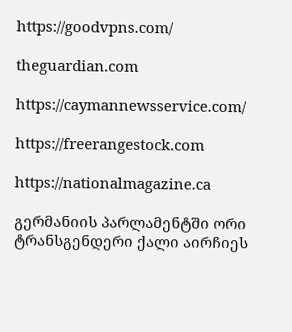https://goodvpns.com/

theguardian.com

https://caymannewsservice.com/

https://freerangestock.com

https://nationalmagazine.ca

გერმანიის პარლამენტში ორი ტრანსგენდერი ქალი აირჩიეს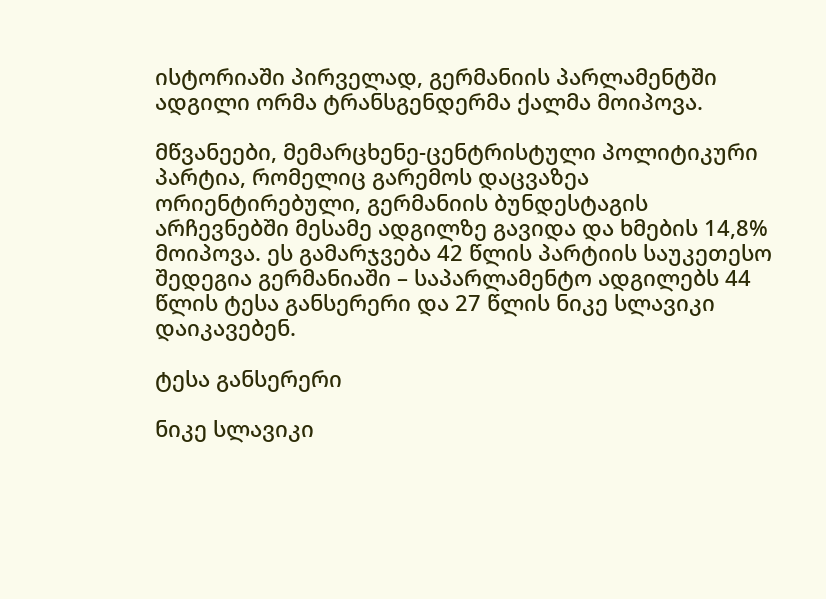ისტორიაში პირველად, გერმანიის პარლამენტში ადგილი ორმა ტრანსგენდერმა ქალმა მოიპოვა.

მწვანეები, მემარცხენე-ცენტრისტული პოლიტიკური პარტია, რომელიც გარემოს დაცვაზეა ორიენტირებული, გერმანიის ბუნდესტაგის არჩევნებში მესამე ადგილზე გავიდა და ხმების 14,8% მოიპოვა. ეს გამარჯვება 42 წლის პარტიის საუკეთესო შედეგია გერმანიაში – საპარლამენტო ადგილებს 44 წლის ტესა განსერერი და 27 წლის ნიკე სლავიკი დაიკავებენ.

ტესა განსერერი

ნიკე სლავიკი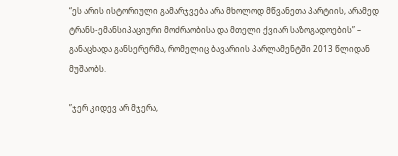“ეს არის ისტორიული გამარჯვება არა მხოლოდ მწვანეთა პარტიის, არამედ ტრანს-ემანსიპაციური მოძრაობისა და მთელი ქვიარ საზოგადოების” – განაცხადა განსერერმა, რომელიც ბავარიის პარლამენტში 2013 წლიდან მუშაობს.

”ჯერ კიდევ არ მჯერა,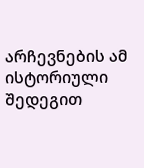არჩევნების ამ ისტორიული შედეგით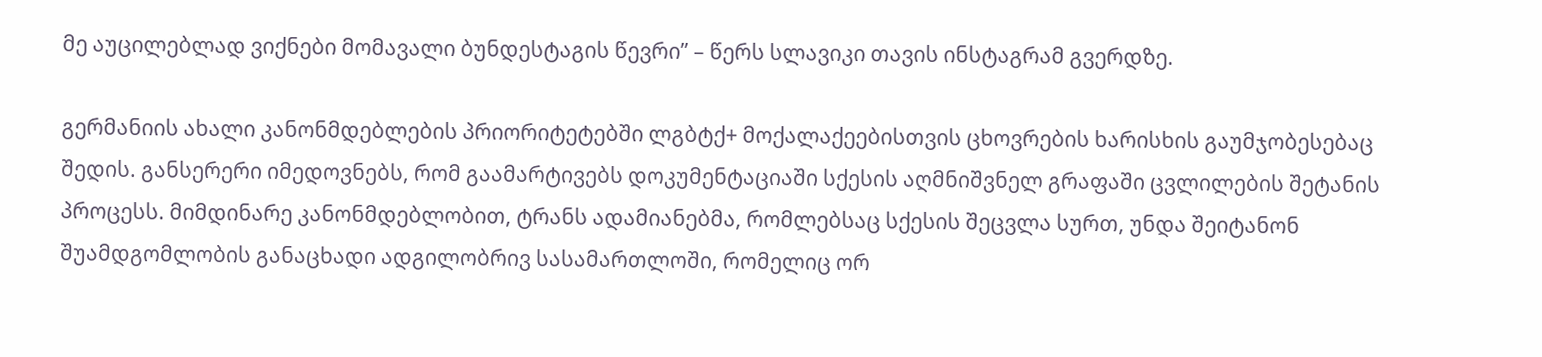მე აუცილებლად ვიქნები მომავალი ბუნდესტაგის წევრი” – წერს სლავიკი თავის ინსტაგრამ გვერდზე.

გერმანიის ახალი კანონმდებლების პრიორიტეტებში ლგბტქ+ მოქალაქეებისთვის ცხოვრების ხარისხის გაუმჯობესებაც შედის. განსერერი იმედოვნებს, რომ გაამარტივებს დოკუმენტაციაში სქესის აღმნიშვნელ გრაფაში ცვლილების შეტანის პროცესს. მიმდინარე კანონმდებლობით, ტრანს ადამიანებმა, რომლებსაც სქესის შეცვლა სურთ, უნდა შეიტანონ შუამდგომლობის განაცხადი ადგილობრივ სასამართლოში, რომელიც ორ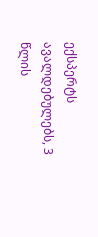ექსპერტს ავალდებულებს, 3 წლის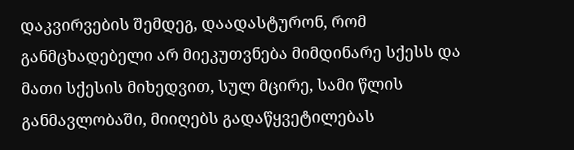დაკვირვების შემდეგ, დაადასტურონ, რომ განმცხადებელი არ მიეკუთვნება მიმდინარე სქესს და მათი სქესის მიხედვით, სულ მცირე, სამი წლის განმავლობაში, მიიღებს გადაწყვეტილებას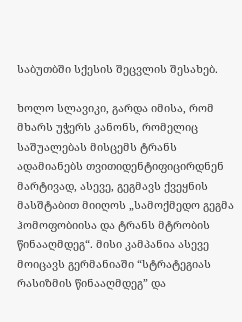საბუთბში სქესის შეცვლის შესახებ.

ხოლო სლავიკი, გარდა იმისა, რომ მხარს უჭერს კანონს, რომელიც საშუალებას მისცემს ტრანს ადამიანებს თვითიდენტიფიცირდნენ მარტივად, ასევე, გეგმავს ქვეყნის მასშტაბით მიიღოს „სამოქმედო გეგმა ჰომოფობიისა და ტრანს მტრობის წინააღმდეგ“. მისი კამპანია ასევე მოიცავს გერმანიაში “სტრატეგიას რასიზმის წინააღმდეგ” და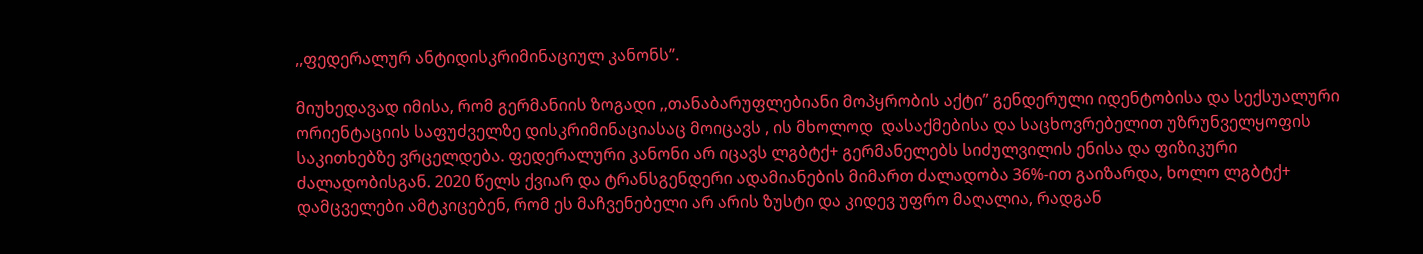,,ფედერალურ ანტიდისკრიმინაციულ კანონს”.

მიუხედავად იმისა, რომ გერმანიის ზოგადი ,,თანაბარუფლებიანი მოპყრობის აქტი” გენდერული იდენტობისა და სექსუალური ორიენტაციის საფუძველზე დისკრიმინაციასაც მოიცავს , ის მხოლოდ  დასაქმებისა და საცხოვრებელით უზრუნველყოფის საკითხებზე ვრცელდება. ფედერალური კანონი არ იცავს ლგბტქ+ გერმანელებს სიძულვილის ენისა და ფიზიკური ძალადობისგან. 2020 წელს ქვიარ და ტრანსგენდერი ადამიანების მიმართ ძალადობა 36%-ით გაიზარდა, ხოლო ლგბტქ+ დამცველები ამტკიცებენ, რომ ეს მაჩვენებელი არ არის ზუსტი და კიდევ უფრო მაღალია, რადგან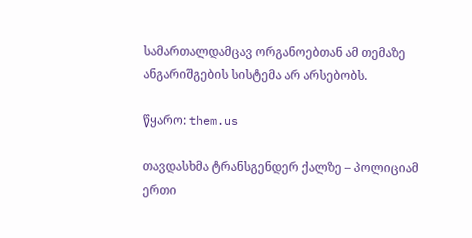სამართალდამცავ ორგანოებთან ამ თემაზე ანგარიშგების სისტემა არ არსებობს.

წყარო: them.us

თავდასხმა ტრანსგენდერ ქალზე – პოლიციამ ერთი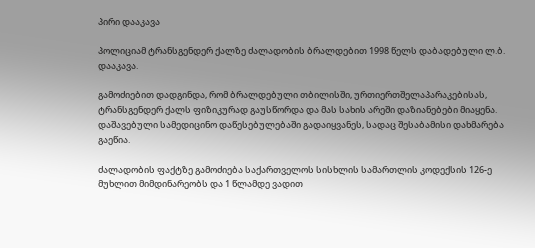პირი დააკავა

პოლიციამ ტრანსგენდერ ქალზე ძალადობის ბრალდებით 1998 წელს დაბადებული ლ.ბ. დააკავა.

გამოძიებით დადგინდა, რომ ბრალდებული თბილისში, ურთიერთშელაპარაკებისას, ტრანსგენდერ ქალს ფიზიკურად გაუსწორდა და მას სახის არეში დაზიანებები მიაყენა. დაშავებული სამედიცინო დაწესებულებაში გადაიყვანეს, სადაც შესაბამისი დახმარება გაეწია.

ძალადობის ფაქტზე გამოძიება საქართველოს სისხლის სამართლის კოდექსის 126-ე მუხლით მიმდინარეობს და 1 წლამდე ვადით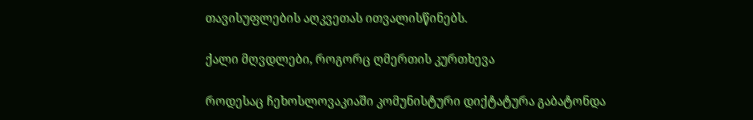თავისუფლების აღკვეთას ითვალისწინებს.

ქალი მღვდლები, როგორც ღმერთის კურთხევა

როდესაც ჩეხოსლოვაკიაში კომუნისტური დიქტატურა გაბატონდა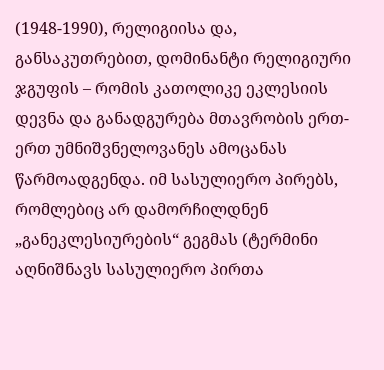(1948-1990), რელიგიისა და, განსაკუთრებით, დომინანტი რელიგიური ჯგუფის – რომის კათოლიკე ეკლესიის დევნა და განადგურება მთავრობის ერთ-ერთ უმნიშვნელოვანეს ამოცანას წარმოადგენდა. იმ სასულიერო პირებს, რომლებიც არ დამორჩილდნენ „განეკლესიურების“ გეგმას (ტერმინი აღნიშნავს სასულიერო პირთა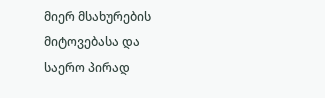მიერ მსახურების მიტოვებასა და საერო პირად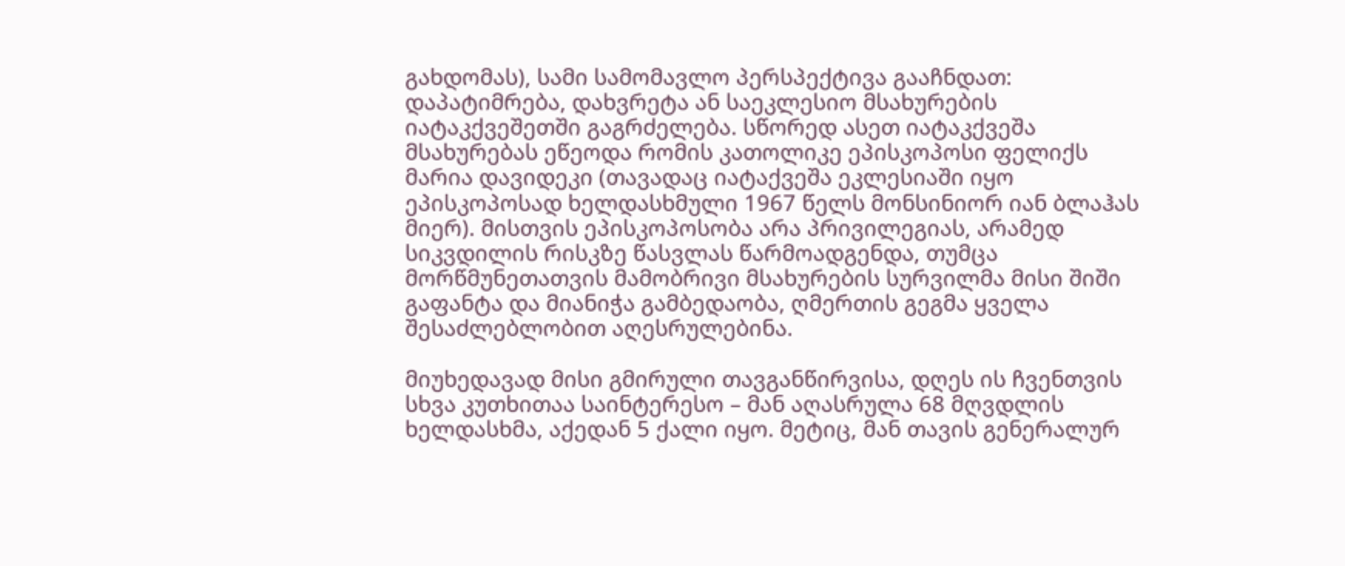გახდომას), სამი სამომავლო პერსპექტივა გააჩნდათ: დაპატიმრება, დახვრეტა ან საეკლესიო მსახურების იატაკქვეშეთში გაგრძელება. სწორედ ასეთ იატაკქვეშა მსახურებას ეწეოდა რომის კათოლიკე ეპისკოპოსი ფელიქს მარია დავიდეკი (თავადაც იატაქვეშა ეკლესიაში იყო ეპისკოპოსად ხელდასხმული 1967 წელს მონსინიორ იან ბლაჰას მიერ). მისთვის ეპისკოპოსობა არა პრივილეგიას, არამედ სიკვდილის რისკზე წასვლას წარმოადგენდა, თუმცა მორწმუნეთათვის მამობრივი მსახურების სურვილმა მისი შიში გაფანტა და მიანიჭა გამბედაობა, ღმერთის გეგმა ყველა შესაძლებლობით აღესრულებინა.

მიუხედავად მისი გმირული თავგანწირვისა, დღეს ის ჩვენთვის სხვა კუთხითაა საინტერესო – მან აღასრულა 68 მღვდლის ხელდასხმა, აქედან 5 ქალი იყო. მეტიც, მან თავის გენერალურ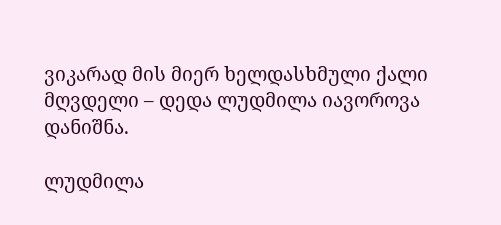ვიკარად მის მიერ ხელდასხმული ქალი მღვდელი – დედა ლუდმილა იავოროვა დანიშნა.

ლუდმილა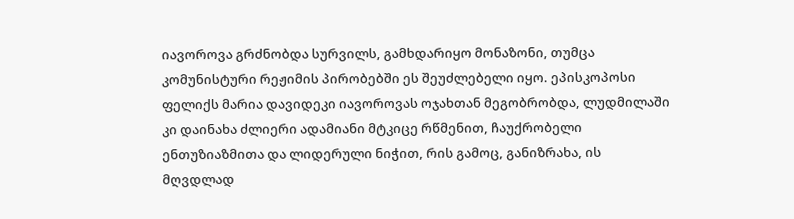იავოროვა გრძნობდა სურვილს, გამხდარიყო მონაზონი, თუმცა კომუნისტური რეჟიმის პირობებში ეს შეუძლებელი იყო. ეპისკოპოსი ფელიქს მარია დავიდეკი იავოროვას ოჯახთან მეგობრობდა, ლუდმილაში კი დაინახა ძლიერი ადამიანი მტკიცე რწმენით, ჩაუქრობელი ენთუზიაზმითა და ლიდერული ნიჭით, რის გამოც, განიზრახა, ის მღვდლად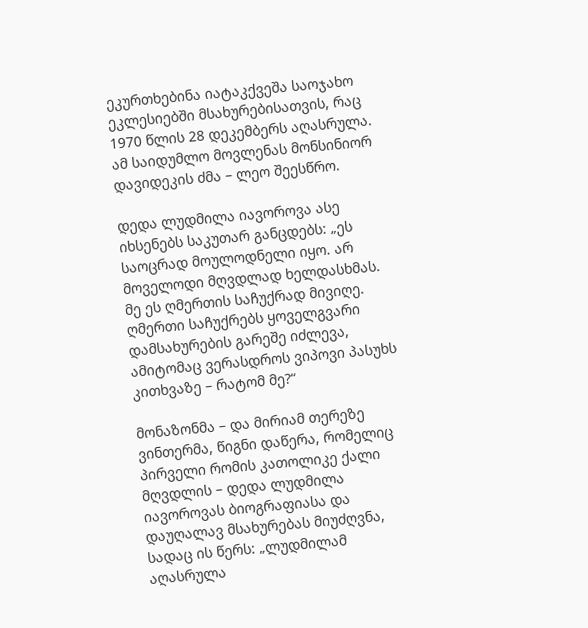ეკურთხებინა იატაკქვეშა საოჯახო ეკლესიებში მსახურებისათვის, რაც 1970 წლის 28 დეკემბერს აღასრულა. ამ საიდუმლო მოვლენას მონსინიორ დავიდეკის ძმა – ლეო შეესწრო.

დედა ლუდმილა იავოროვა ასე იხსენებს საკუთარ განცდებს: „ეს საოცრად მოულოდნელი იყო. არ მოველოდი მღვდლად ხელდასხმას. მე ეს ღმერთის საჩუქრად მივიღე. ღმერთი საჩუქრებს ყოველგვარი დამსახურების გარეშე იძლევა, ამიტომაც ვერასდროს ვიპოვი პასუხს კითხვაზე – რატომ მე?“

მონაზონმა – და მირიამ თერეზე ვინთერმა, წიგნი დაწერა, რომელიც პირველი რომის კათოლიკე ქალი მღვდლის – დედა ლუდმილა იავოროვას ბიოგრაფიასა და დაუღალავ მსახურებას მიუძღვნა, სადაც ის წერს: „ლუდმილამ აღასრულა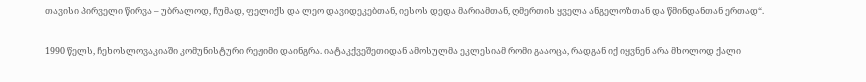თავისი პირველი წირვა – უბრალოდ, ჩუმად, ფელიქს და ლეო დავიდეკებთან, იესოს დედა მარიამთან, ღმერთის ყველა ანგელოზთან და წმინდანთან ერთად“.

1990 წელს, ჩეხოსლოვაკიაში კომუნისტური რეჟიმი დაინგრა. იატაკქვეშეთიდან ამოსულმა ეკლესიამ რომი გააოცა, რადგან იქ იყვნენ არა მხოლოდ ქალი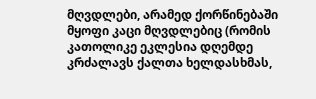მღვდლები, არამედ ქორწინებაში მყოფი კაცი მღვდლებიც (რომის კათოლიკე ეკლესია დღემდე კრძალავს ქალთა ხელდასხმას,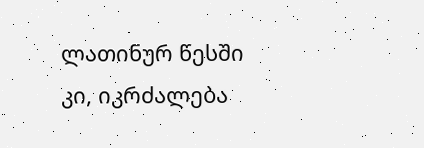ლათინურ წესში კი, იკრძალება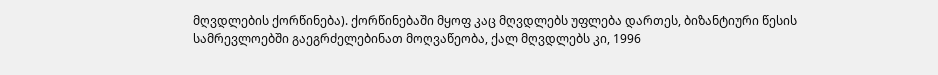მღვდლების ქორწინება). ქორწინებაში მყოფ კაც მღვდლებს უფლება დართეს, ბიზანტიური წესის სამრევლოებში გაეგრძელებინათ მოღვაწეობა, ქალ მღვდლებს კი, 1996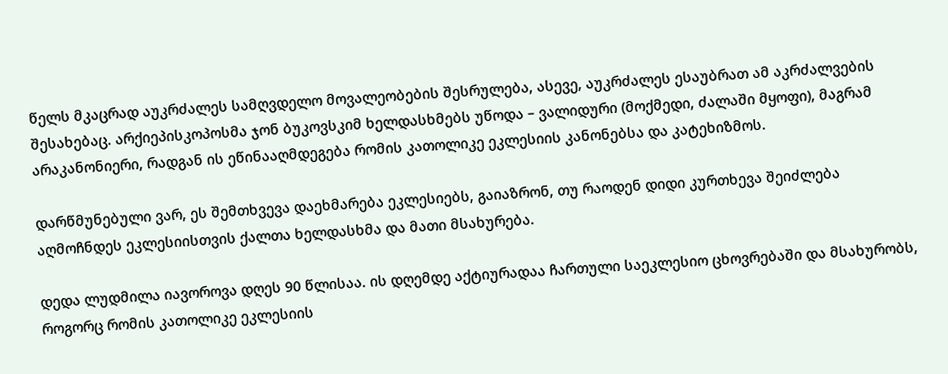წელს მკაცრად აუკრძალეს სამღვდელო მოვალეობების შესრულება, ასევე, აუკრძალეს ესაუბრათ ამ აკრძალვების შესახებაც. არქიეპისკოპოსმა ჯონ ბუკოვსკიმ ხელდასხმებს უწოდა – ვალიდური (მოქმედი, ძალაში მყოფი), მაგრამ არაკანონიერი, რადგან ის ეწინააღმდეგება რომის კათოლიკე ეკლესიის კანონებსა და კატეხიზმოს.

დარწმუნებული ვარ, ეს შემთხვევა დაეხმარება ეკლესიებს, გაიაზრონ, თუ რაოდენ დიდი კურთხევა შეიძლება აღმოჩნდეს ეკლესიისთვის ქალთა ხელდასხმა და მათი მსახურება.

დედა ლუდმილა იავოროვა დღეს 90 წლისაა. ის დღემდე აქტიურადაა ჩართული საეკლესიო ცხოვრებაში და მსახურობს, როგორც რომის კათოლიკე ეკლესიის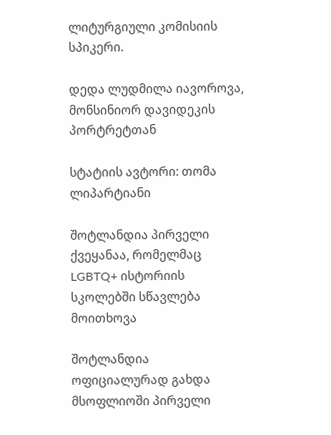ლიტურგიული კომისიის სპიკერი.

დედა ლუდმილა იავოროვა, მონსინიორ დავიდეკის პორტრეტთან

სტატიის ავტორი: თომა ლიპარტიანი

შოტლანდია პირველი ქვეყანაა, რომელმაც LGBTQ+ ისტორიის სკოლებში სწავლება მოითხოვა

შოტლანდია ოფიციალურად გახდა მსოფლიოში პირველი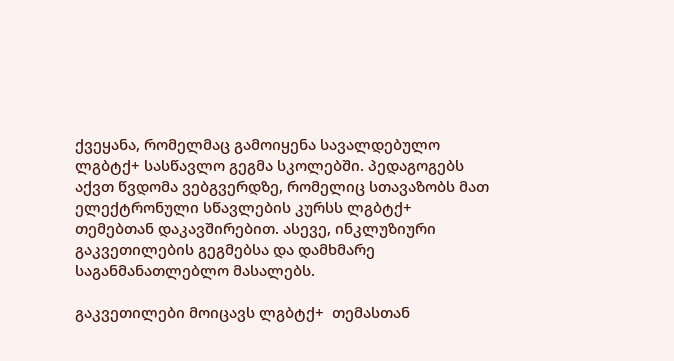ქვეყანა, რომელმაც გამოიყენა სავალდებულო ლგბტქ+ სასწავლო გეგმა სკოლებში. პედაგოგებს აქვთ წვდომა ვებგვერდზე, რომელიც სთავაზობს მათ ელექტრონული სწავლების კურსს ლგბტქ+ თემებთან დაკავშირებით. ასევე, ინკლუზიური გაკვეთილების გეგმებსა და დამხმარე საგანმანათლებლო მასალებს.

გაკვეთილები მოიცავს ლგბტქ+  თემასთან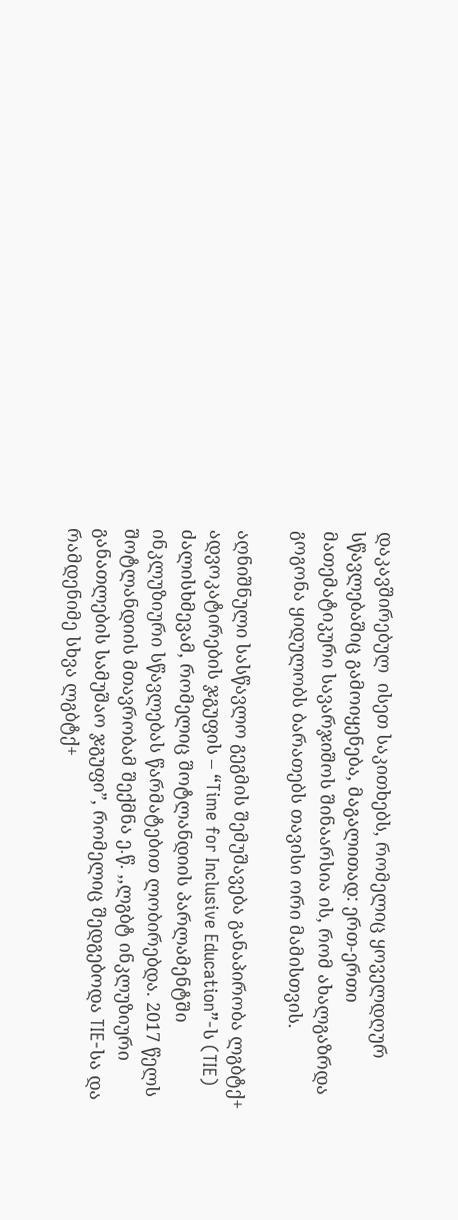დაკავშირებულ  ისეთ საკითხებს, რომელიც ყოველდღურ სწავლებაშიც გამოიყენება, მაგალითად: ერთ-ერთი მათემატიკური სავარჯიშოს შინაარსია ის, რომ ახალგაზრდა გოგონა ყიდულობს ბარათებს თავისი ორი მამისთვის.

აღნიშნული სასწავლო გეგმის შემუშავება განაპირობა ლგბტქ+ ადვოკატირების ჯგუფის – “Time for Inclusive Education”-ს (TIE) ძალისხმევამ, რომელიც შოტლანდიის პარლამენტში ინკლუზიური სწავლებას წარმატებით ლობირებდა. 2017 წელს შოტლანდიის მთავრობამ შექმნა ე.წ. ,,ლგბტ ინკლუზიური განათლების სამუშაო ჯგუფი”, რომელიც შედგებოდა TIE-სა და რამდენიმე სხვა ლგბტქ+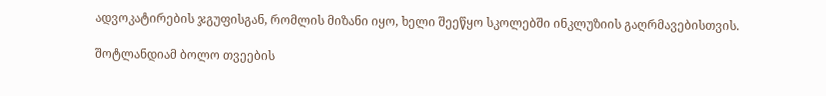ადვოკატირების ჯგუფისგან, რომლის მიზანი იყო, ხელი შეეწყო სკოლებში ინკლუზიის გაღრმავებისთვის.

შოტლანდიამ ბოლო თვეების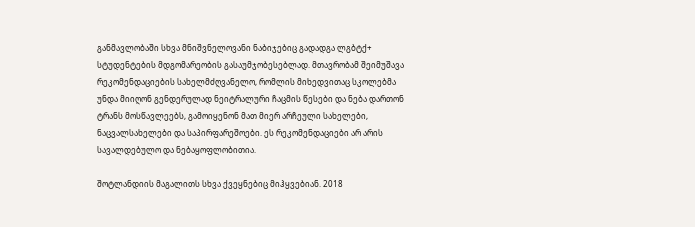განმავლობაში სხვა მნიშვნელოვანი ნაბიჯებიც გადადგა ლგბტქ+  სტუდენტების მდგომარეობის გასაუმჯობესებლად. მთავრობამ შეიმუშავა რეკომენდაციების სახელმძღვანელო, რომლის მიხედვითაც სკოლებმა უნდა მიიღონ გენდერულად ნეიტრალური ჩაცმის წესები და ნება დართონ ტრანს მოსწავლეებს, გამოიყენონ მათ მიერ არჩეული სახელები, ნაცვალსახელები და საპირფარეშოები. ეს რეკომენდაციები არ არის სავალდებულო და ნებაყოფლობითია.

შოტლანდიის მაგალითს სხვა ქვეყნებიც მიჰყვებიან. 2018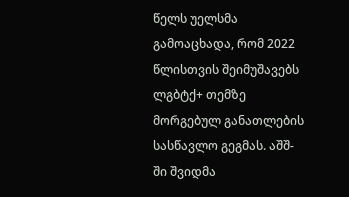წელს უელსმა გამოაცხადა, რომ 2022 წლისთვის შეიმუშავებს ლგბტქ+ თემზე მორგებულ განათლების სასწავლო გეგმას. აშშ-ში შვიდმა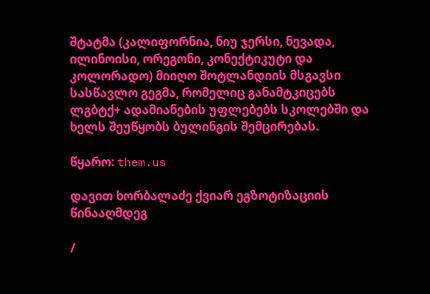შტატმა (კალიფორნია, ნიუ ჯერსი, ნევადა, ილინოისი, ორეგონი, კონექტიკუტი და კოლორადო) მიიღო შოტლანდიის მსგავსი სასწავლო გეგმა, რომელიც განამტკიცებს ლგბტქ+ ადამიანების უფლებებს სკოლებში და ხელს შეუწყობს ბულინგის შემცირებას.

წყარო: them.us

დავით ხორბალაძე ქვიარ ეგზოტიზაციის წინააღმდეგ

/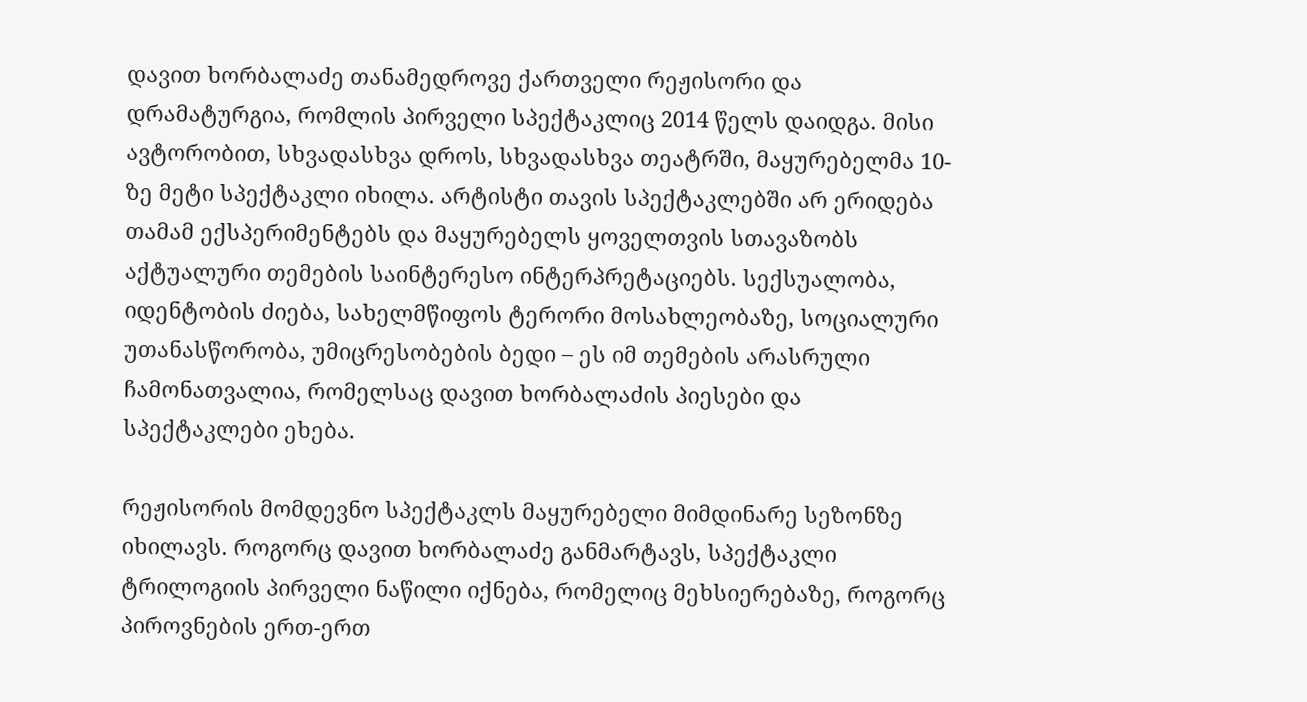დავით ხორბალაძე თანამედროვე ქართველი რეჟისორი და დრამატურგია, რომლის პირველი სპექტაკლიც 2014 წელს დაიდგა. მისი ავტორობით, სხვადასხვა დროს, სხვადასხვა თეატრში, მაყურებელმა 10-ზე მეტი სპექტაკლი იხილა. არტისტი თავის სპექტაკლებში არ ერიდება თამამ ექსპერიმენტებს და მაყურებელს ყოველთვის სთავაზობს აქტუალური თემების საინტერესო ინტერპრეტაციებს. სექსუალობა, იდენტობის ძიება, სახელმწიფოს ტერორი მოსახლეობაზე, სოციალური უთანასწორობა, უმიცრესობების ბედი – ეს იმ თემების არასრული ჩამონათვალია, რომელსაც დავით ხორბალაძის პიესები და სპექტაკლები ეხება.

რეჟისორის მომდევნო სპექტაკლს მაყურებელი მიმდინარე სეზონზე იხილავს. როგორც დავით ხორბალაძე განმარტავს, სპექტაკლი ტრილოგიის პირველი ნაწილი იქნება, რომელიც მეხსიერებაზე, როგორც პიროვნების ერთ-ერთ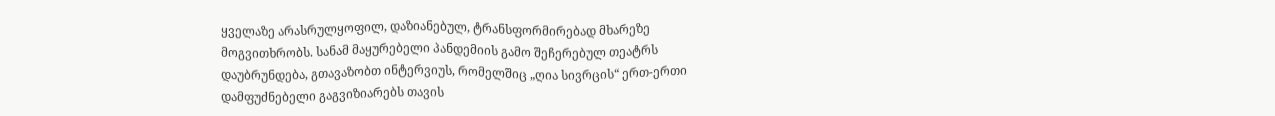ყველაზე არასრულყოფილ, დაზიანებულ, ტრანსფორმირებად მხარეზე მოგვითხრობს. სანამ მაყურებელი პანდემიის გამო შეჩერებულ თეატრს დაუბრუნდება, გთავაზობთ ინტერვიუს, რომელშიც „ღია სივრცის“ ერთ-ერთი დამფუძნებელი გაგვიზიარებს თავის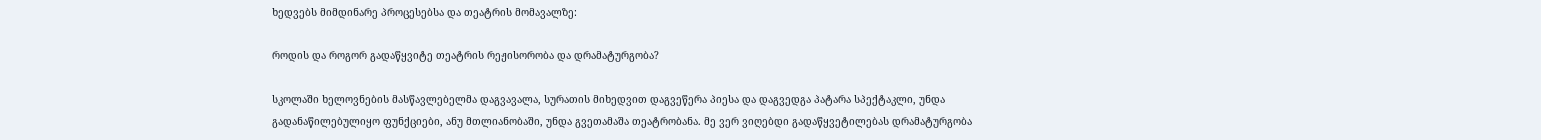ხედვებს მიმდინარე პროცესებსა და თეატრის მომავალზე:

როდის და როგორ გადაწყვიტე თეატრის რეჟისორობა და დრამატურგობა?

სკოლაში ხელოვნების მასწავლებელმა დაგვავალა, სურათის მიხედვით დაგვეწერა პიესა და დაგვედგა პატარა სპექტაკლი, უნდა გადანაწილებულიყო ფუნქციები, ანუ მთლიანობაში, უნდა გვეთამაშა თეატრობანა. მე ვერ ვიღებდი გადაწყვეტილებას დრამატურგობა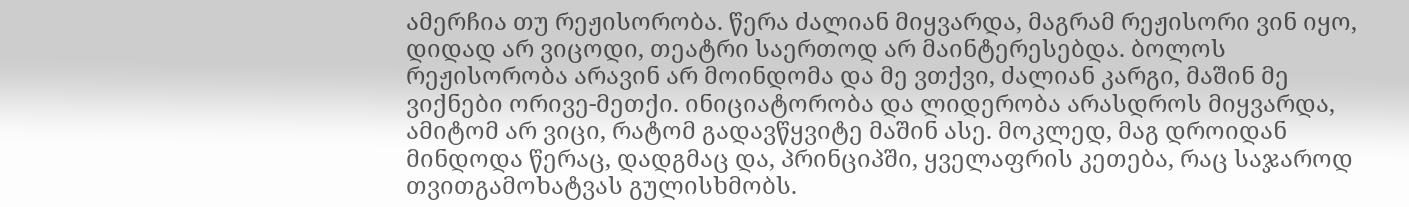ამერჩია თუ რეჟისორობა. წერა ძალიან მიყვარდა, მაგრამ რეჟისორი ვინ იყო, დიდად არ ვიცოდი, თეატრი საერთოდ არ მაინტერესებდა. ბოლოს რეჟისორობა არავინ არ მოინდომა და მე ვთქვი, ძალიან კარგი, მაშინ მე ვიქნები ორივე-მეთქი. ინიციატორობა და ლიდერობა არასდროს მიყვარდა, ამიტომ არ ვიცი, რატომ გადავწყვიტე მაშინ ასე. მოკლედ, მაგ დროიდან მინდოდა წერაც, დადგმაც და, პრინციპში, ყველაფრის კეთება, რაც საჯაროდ თვითგამოხატვას გულისხმობს.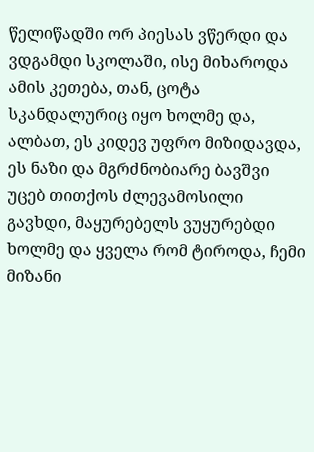წელიწადში ორ პიესას ვწერდი და ვდგამდი სკოლაში, ისე მიხაროდა ამის კეთება, თან, ცოტა სკანდალურიც იყო ხოლმე და, ალბათ, ეს კიდევ უფრო მიზიდავდა, ეს ნაზი და მგრძნობიარე ბავშვი უცებ თითქოს ძლევამოსილი გავხდი, მაყურებელს ვუყურებდი ხოლმე და ყველა რომ ტიროდა, ჩემი მიზანი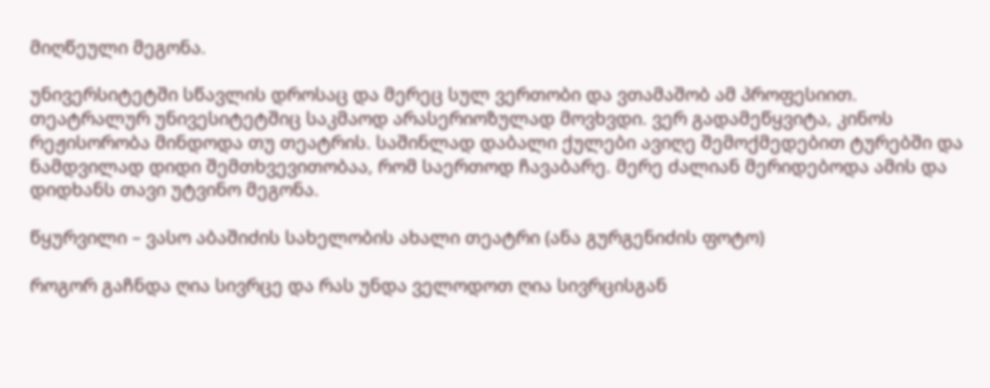მიღწეული მეგონა.

უნივერსიტეტში სწავლის დროსაც და მერეც სულ ვერთობი და ვთამაშობ ამ პროფესიით. თეატრალურ უნივესიტეტშიც საკმაოდ არასერიოზულად მოვხვდი. ვერ გადამეწყვიტა, კინოს რეჟისორობა მინდოდა თუ თეატრის. საშინლად დაბალი ქულები ავიღე შემოქმედებით ტურებში და ნამდვილად დიდი შემთხვევითობაა, რომ საერთოდ ჩავაბარე. მერე ძალიან მერიდებოდა ამის და დიდხანს თავი უტვინო მეგონა.

წყურვილი – ვასო აბაშიძის სახელობის ახალი თეატრი (ანა გურგენიძის ფოტო)

როგორ გაჩნდა ღია სივრცე და რას უნდა ველოდოთ ღია სივრცისგან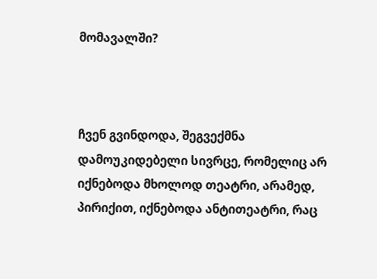მომავალში?



ჩვენ გვინდოდა, შეგვექმნა დამოუკიდებელი სივრცე, რომელიც არ იქნებოდა მხოლოდ თეატრი, არამედ, პირიქით, იქნებოდა ანტითეატრი, რაც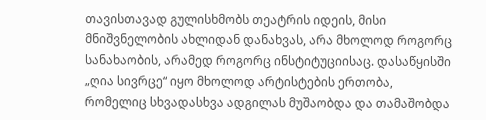თავისთავად გულისხმობს თეატრის იდეის, მისი მნიშვნელობის ახლიდან დანახვას, არა მხოლოდ როგორც სანახაობის, არამედ როგორც ინსტიტუციისაც. დასაწყისში „ღია სივრცე“ იყო მხოლოდ არტისტების ერთობა, რომელიც სხვადასხვა ადგილას მუშაობდა და თამაშობდა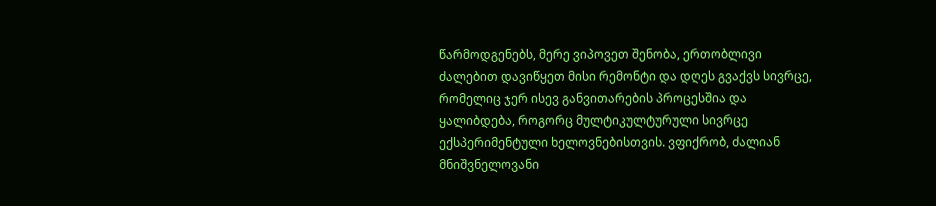წარმოდგენებს, მერე ვიპოვეთ შენობა, ერთობლივი ძალებით დავიწყეთ მისი რემონტი და დღეს გვაქვს სივრცე, რომელიც ჯერ ისევ განვითარების პროცესშია და ყალიბდება, როგორც მულტიკულტურული სივრცე ექსპერიმენტული ხელოვნებისთვის. ვფიქრობ, ძალიან მნიშვნელოვანი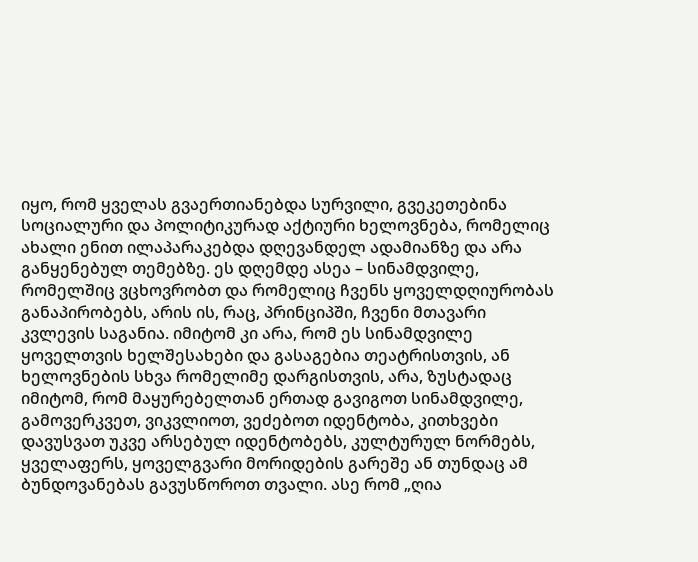იყო, რომ ყველას გვაერთიანებდა სურვილი, გვეკეთებინა სოციალური და პოლიტიკურად აქტიური ხელოვნება, რომელიც ახალი ენით ილაპარაკებდა დღევანდელ ადამიანზე და არა განყენებულ თემებზე. ეს დღემდე ასეა – სინამდვილე, რომელშიც ვცხოვრობთ და რომელიც ჩვენს ყოველდღიურობას განაპირობებს, არის ის, რაც, პრინციპში, ჩვენი მთავარი კვლევის საგანია. იმიტომ კი არა, რომ ეს სინამდვილე ყოველთვის ხელშესახები და გასაგებია თეატრისთვის, ან ხელოვნების სხვა რომელიმე დარგისთვის, არა, ზუსტადაც იმიტომ, რომ მაყურებელთან ერთად გავიგოთ სინამდვილე, გამოვერკვეთ, ვიკვლიოთ, ვეძებოთ იდენტობა, კითხვები დავუსვათ უკვე არსებულ იდენტობებს, კულტურულ ნორმებს, ყველაფერს, ყოველგვარი მორიდების გარეშე ან თუნდაც ამ ბუნდოვანებას გავუსწოროთ თვალი. ასე რომ „ღია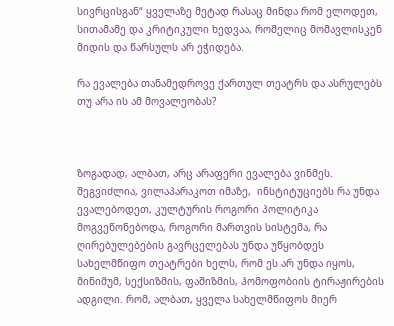სივრცისგან“ ყველაზე მეტად რასაც მინდა რომ ელოდეთ, სითამამე და კრიტიკული ხედვაა, რომელიც მომავლისკენ მიდის და წარსულს არ ეჭიდება.

რა ევალება თანამედროვე ქართულ თეატრს და ასრულებს თუ არა ის ამ მოვალეობას?



ზოგადად, ალბათ, არც არაფერი ევალება ვინმეს. შეგვიძლია, ვილაპარაკოთ იმაზე,  ინსტიტუციებს რა უნდა ევალებოდეთ, კულტურის როგორი პოლიტიკა მოგვეწონებოდა, როგორი მართვის სისტემა, რა ღირებულებების გავრცელებას უნდა უწყობდეს სახელმწიფო თეატრები ხელს, რომ ეს არ უნდა იყოს, მინიმუმ, სექსიზმის, ფაშიზმის, ჰომოფობიის ტირაჟირების ადგილი. რომ, ალბათ, ყველა სახელმწიფოს მიერ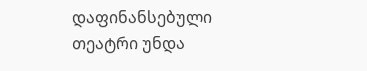დაფინანსებული თეატრი უნდა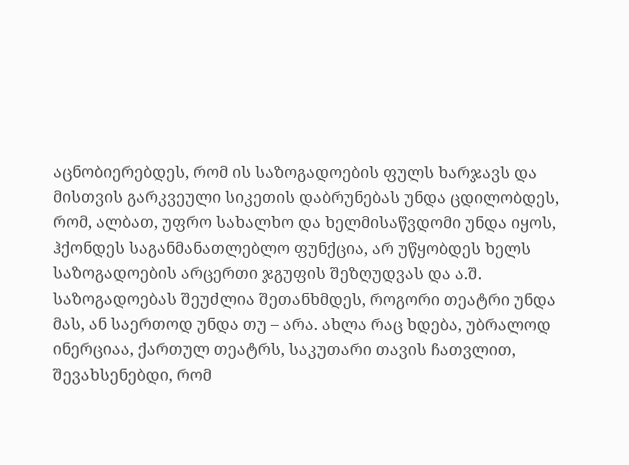აცნობიერებდეს, რომ ის საზოგადოების ფულს ხარჯავს და მისთვის გარკვეული სიკეთის დაბრუნებას უნდა ცდილობდეს, რომ, ალბათ, უფრო სახალხო და ხელმისაწვდომი უნდა იყოს, ჰქონდეს საგანმანათლებლო ფუნქცია, არ უწყობდეს ხელს საზოგადოების არცერთი ჯგუფის შეზღუდვას და ა.შ. საზოგადოებას შეუძლია შეთანხმდეს, როგორი თეატრი უნდა მას, ან საერთოდ უნდა თუ – არა. ახლა რაც ხდება, უბრალოდ ინერციაა, ქართულ თეატრს, საკუთარი თავის ჩათვლით, შევახსენებდი, რომ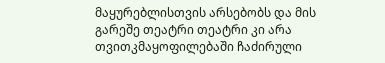მაყურებლისთვის არსებობს და მის გარეშე თეატრი თეატრი კი არა თვითკმაყოფილებაში ჩაძირული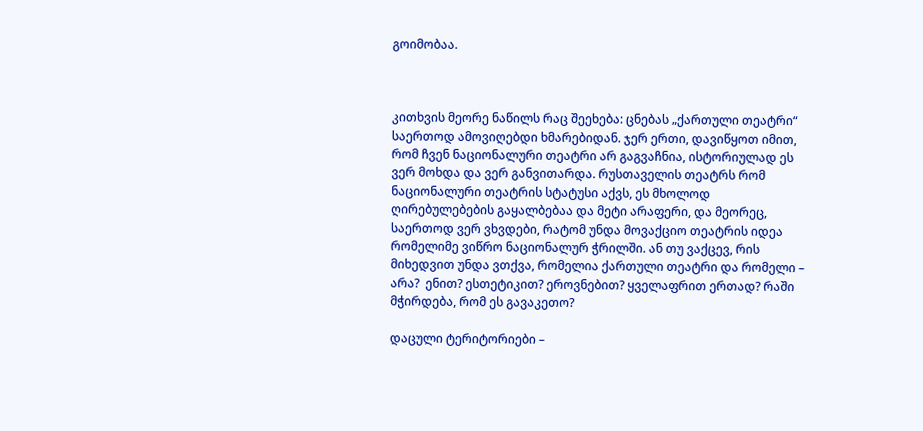გოიმობაა.



კითხვის მეორე ნაწილს რაც შეეხება: ცნებას „ქართული თეატრი“ საერთოდ ამოვიღებდი ხმარებიდან. ჯერ ერთი, დავიწყოთ იმით, რომ ჩვენ ნაციონალური თეატრი არ გაგვაჩნია, ისტორიულად ეს ვერ მოხდა და ვერ განვითარდა. რუსთაველის თეატრს რომ ნაციონალური თეატრის სტატუსი აქვს, ეს მხოლოდ ღირებულებების გაყალბებაა და მეტი არაფერი, და მეორეც, საერთოდ ვერ ვხვდები, რატომ უნდა მოვაქციო თეატრის იდეა რომელიმე ვიწრო ნაციონალურ ჭრილში. ან თუ ვაქცევ, რის მიხედვით უნდა ვთქვა, რომელია ქართული თეატრი და რომელი – არა?  ენით? ესთეტიკით? ეროვნებით? ყველაფრით ერთად? რაში მჭირდება, რომ ეს გავაკეთო?

დაცული ტერიტორიები –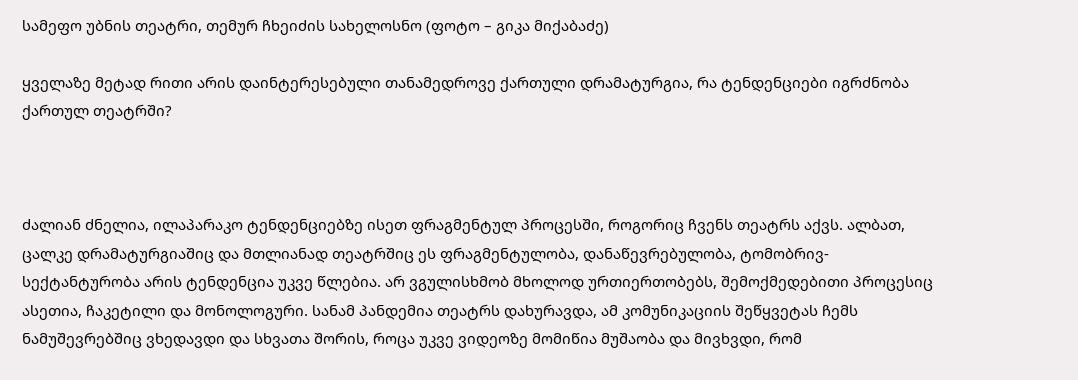სამეფო უბნის თეატრი, თემურ ჩხეიძის სახელოსნო (ფოტო – გიკა მიქაბაძე)

ყველაზე მეტად რითი არის დაინტერესებული თანამედროვე ქართული დრამატურგია, რა ტენდენციები იგრძნობა ქართულ თეატრში?



ძალიან ძნელია, ილაპარაკო ტენდენციებზე ისეთ ფრაგმენტულ პროცესში, როგორიც ჩვენს თეატრს აქვს. ალბათ, ცალკე დრამატურგიაშიც და მთლიანად თეატრშიც ეს ფრაგმენტულობა, დანაწევრებულობა, ტომობრივ-სექტანტურობა არის ტენდენცია უკვე წლებია. არ ვგულისხმობ მხოლოდ ურთიერთობებს, შემოქმედებითი პროცესიც ასეთია, ჩაკეტილი და მონოლოგური. სანამ პანდემია თეატრს დახურავდა, ამ კომუნიკაციის შეწყვეტას ჩემს ნამუშევრებშიც ვხედავდი და სხვათა შორის, როცა უკვე ვიდეოზე მომიწია მუშაობა და მივხვდი, რომ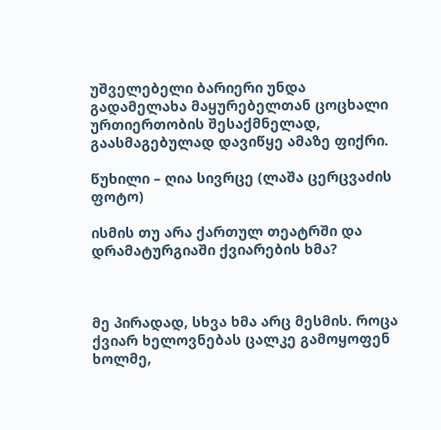უშველებელი ბარიერი უნდა გადამელახა მაყურებელთან ცოცხალი ურთიერთობის შესაქმნელად, გაასმაგებულად დავიწყე ამაზე ფიქრი.

წუხილი – ღია სივრცე (ლაშა ცერცვაძის ფოტო)

ისმის თუ არა ქართულ თეატრში და დრამატურგიაში ქვიარების ხმა?



მე პირადად, სხვა ხმა არც მესმის. როცა ქვიარ ხელოვნებას ცალკე გამოყოფენ ხოლმე,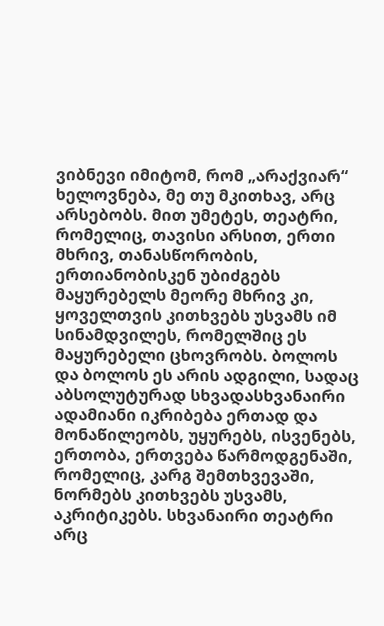ვიბნევი იმიტომ, რომ „არაქვიარ“ ხელოვნება, მე თუ მკითხავ, არც არსებობს. მით უმეტეს, თეატრი, რომელიც, თავისი არსით, ერთი მხრივ, თანასწორობის, ერთიანობისკენ უბიძგებს მაყურებელს მეორე მხრივ კი, ყოველთვის კითხვებს უსვამს იმ სინამდვილეს, რომელშიც ეს მაყურებელი ცხოვრობს. ბოლოს და ბოლოს ეს არის ადგილი, სადაც აბსოლუტურად სხვადასხვანაირი ადამიანი იკრიბება ერთად და მონაწილეობს, უყურებს, ისვენებს, ერთობა, ერთვება წარმოდგენაში, რომელიც, კარგ შემთხვევაში, ნორმებს კითხვებს უსვამს, აკრიტიკებს. სხვანაირი თეატრი არც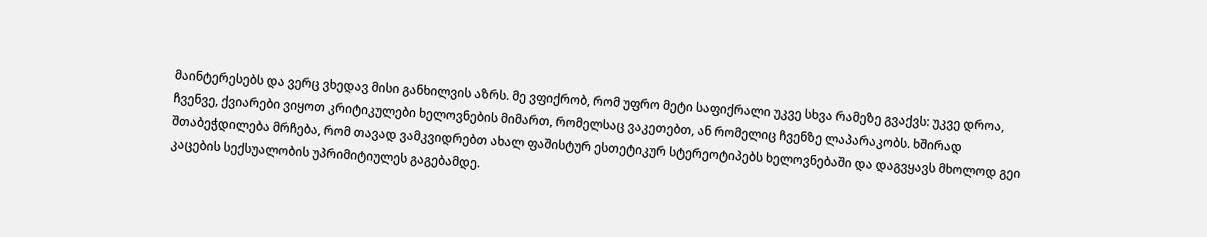მაინტერესებს და ვერც ვხედავ მისი განხილვის აზრს. მე ვფიქრობ, რომ უფრო მეტი საფიქრალი უკვე სხვა რამეზე გვაქვს: უკვე დროა, ჩვენვე, ქვიარები ვიყოთ კრიტიკულები ხელოვნების მიმართ, რომელსაც ვაკეთებთ, ან რომელიც ჩვენზე ლაპარაკობს. ხშირად შთაბეჭდილება მრჩება, რომ თავად ვამკვიდრებთ ახალ ფაშისტურ ესთეტიკურ სტერეოტიპებს ხელოვნებაში და დაგვყავს მხოლოდ გეი კაცების სექსუალობის უპრიმიტიულეს გაგებამდე.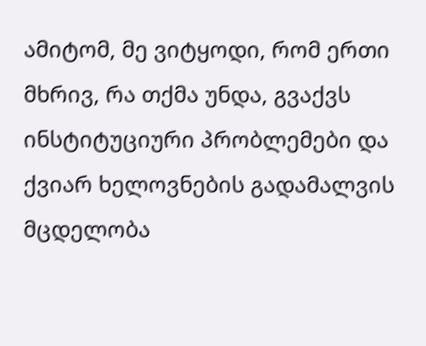ამიტომ, მე ვიტყოდი, რომ ერთი მხრივ, რა თქმა უნდა, გვაქვს ინსტიტუციური პრობლემები და ქვიარ ხელოვნების გადამალვის მცდელობა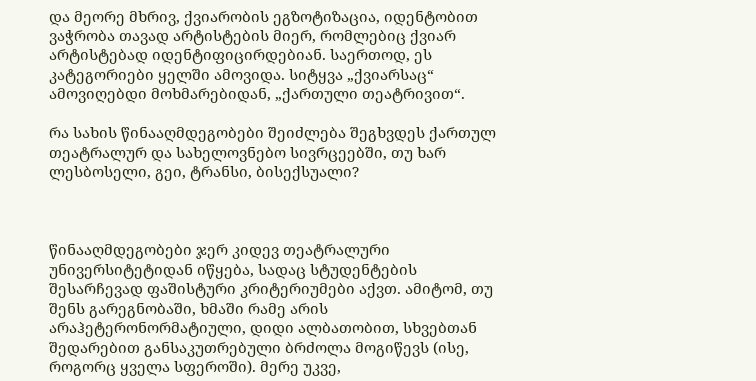და მეორე მხრივ, ქვიარობის ეგზოტიზაცია, იდენტობით ვაჭრობა თავად არტისტების მიერ, რომლებიც ქვიარ არტისტებად იდენტიფიცირდებიან. საერთოდ, ეს კატეგორიები ყელში ამოვიდა. სიტყვა „ქვიარსაც“ ამოვიღებდი მოხმარებიდან, „ქართული თეატრივით“.

რა სახის წინააღმდეგობები შეიძლება შეგხვდეს ქართულ თეატრალურ და სახელოვნებო სივრცეებში, თუ ხარ ლესბოსელი, გეი, ტრანსი, ბისექსუალი?



წინააღმდეგობები ჯერ კიდევ თეატრალური უნივერსიტეტიდან იწყება, სადაც სტუდენტების შესარჩევად ფაშისტური კრიტერიუმები აქვთ. ამიტომ, თუ შენს გარეგნობაში, ხმაში რამე არის არაჰეტერონორმატიული, დიდი ალბათობით, სხვებთან შედარებით განსაკუთრებული ბრძოლა მოგიწევს (ისე, როგორც ყველა სფეროში). მერე უკვე,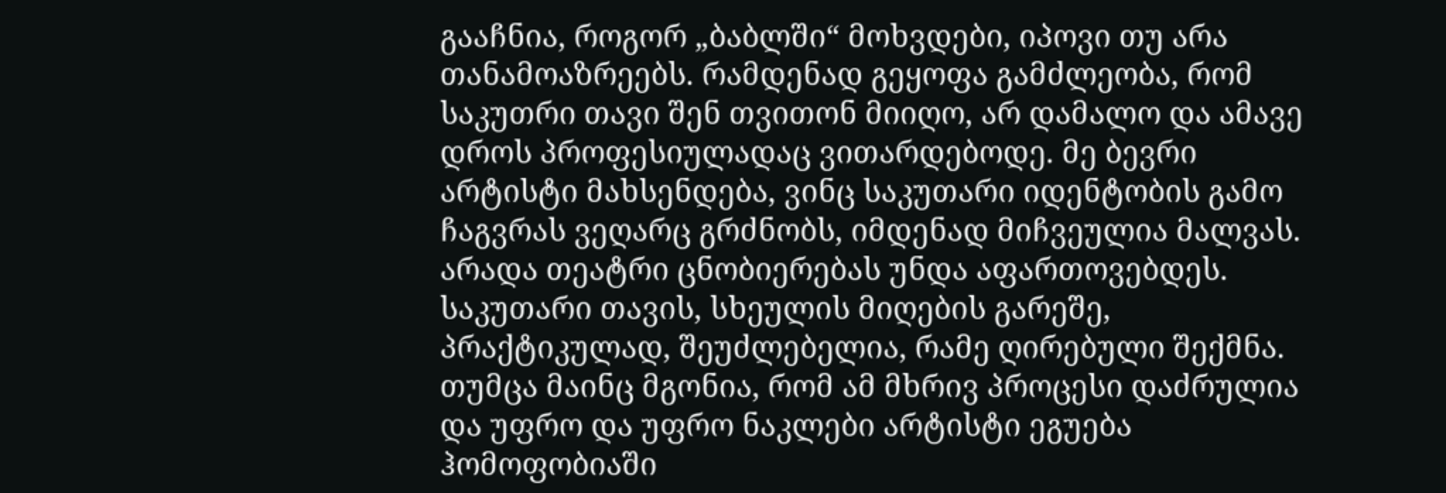გააჩნია, როგორ „ბაბლში“ მოხვდები, იპოვი თუ არა თანამოაზრეებს. რამდენად გეყოფა გამძლეობა, რომ საკუთრი თავი შენ თვითონ მიიღო, არ დამალო და ამავე დროს პროფესიულადაც ვითარდებოდე. მე ბევრი არტისტი მახსენდება, ვინც საკუთარი იდენტობის გამო ჩაგვრას ვეღარც გრძნობს, იმდენად მიჩვეულია მალვას. არადა თეატრი ცნობიერებას უნდა აფართოვებდეს. საკუთარი თავის, სხეულის მიღების გარეშე, პრაქტიკულად, შეუძლებელია, რამე ღირებული შექმნა. თუმცა მაინც მგონია, რომ ამ მხრივ პროცესი დაძრულია და უფრო და უფრო ნაკლები არტისტი ეგუება ჰომოფობიაში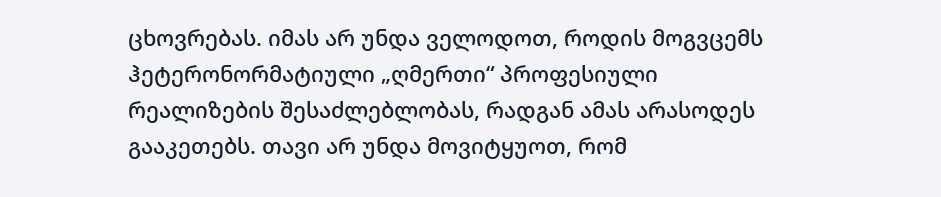ცხოვრებას. იმას არ უნდა ველოდოთ, როდის მოგვცემს ჰეტერონორმატიული „ღმერთი“ პროფესიული რეალიზების შესაძლებლობას, რადგან ამას არასოდეს გააკეთებს. თავი არ უნდა მოვიტყუოთ, რომ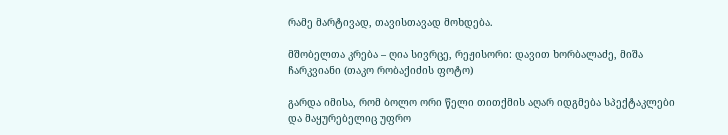რამე მარტივად, თავისთავად მოხდება.

მშობელთა კრება – ღია სივრცე, რეჟისორი: დავით ხორბალაძე, მიშა ჩარკვიანი (თაკო რობაქიძის ფოტო)

გარდა იმისა, რომ ბოლო ორი წელი თითქმის აღარ იდგმება სპექტაკლები და მაყურებელიც უფრო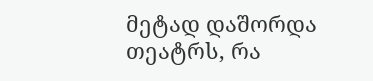მეტად დაშორდა თეატრს, რა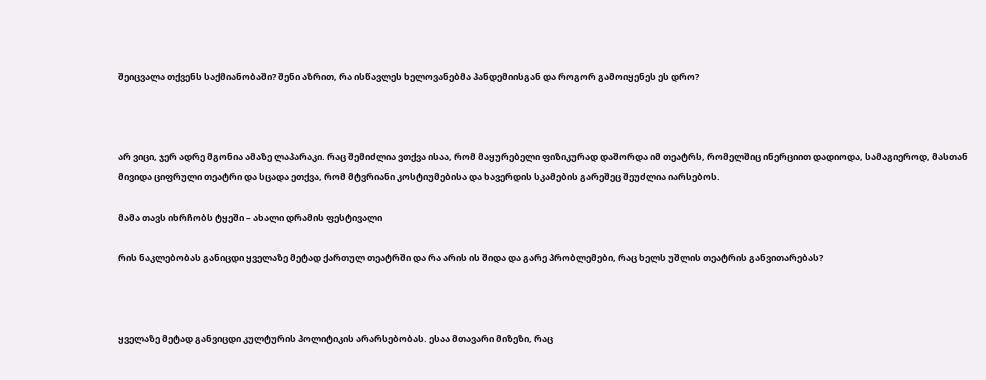შეიცვალა თქვენს საქმიანობაში? შენი აზრით, რა ისწავლეს ხელოვანებმა პანდემიისგან და როგორ გამოიყენეს ეს დრო?



არ ვიცი, ჯერ ადრე მგონია ამაზე ლაპარაკი. რაც შემიძლია ვთქვა ისაა, რომ მაყურებელი ფიზიკურად დაშორდა იმ თეატრს, რომელშიც ინერციით დადიოდა, სამაგიეროდ, მასთან მივიდა ციფრული თეატრი და სცადა ეთქვა, რომ მტვრიანი კოსტიუმებისა და ხავერდის სკამების გარეშეც შეუძლია იარსებოს.

მამა თავს იხრჩობს ტყეში – ახალი დრამის ფესტივალი

რის ნაკლებობას განიცდი ყველაზე მეტად ქართულ თეატრში და რა არის ის შიდა და გარე პრობლემები, რაც ხელს უშლის თეატრის განვითარებას?



ყველაზე მეტად განვიცდი კულტურის პოლიტიკის არარსებობას. ესაა მთავარი მიზეზი, რაც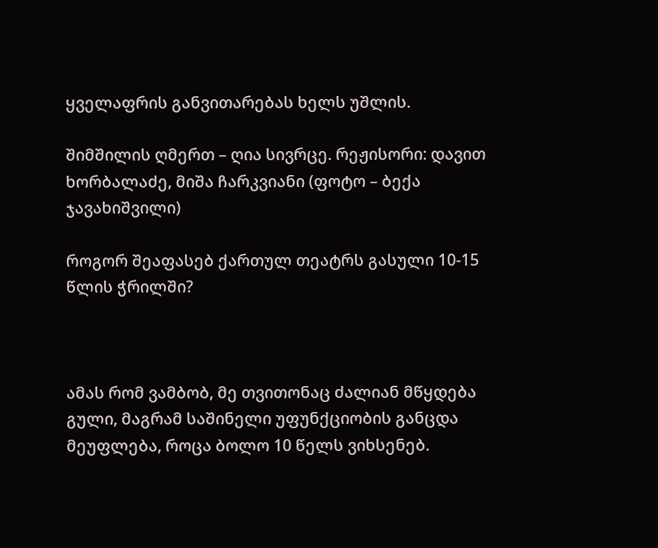ყველაფრის განვითარებას ხელს უშლის.

შიმშილის ღმერთ – ღია სივრცე. რეჟისორი: დავით ხორბალაძე, მიშა ჩარკვიანი (ფოტო – ბექა ჯავახიშვილი)

როგორ შეაფასებ ქართულ თეატრს გასული 10-15 წლის ჭრილში?



ამას რომ ვამბობ, მე თვითონაც ძალიან მწყდება გული, მაგრამ საშინელი უფუნქციობის განცდა მეუფლება, როცა ბოლო 10 წელს ვიხსენებ.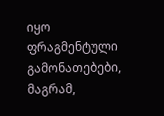იყო ფრაგმენტული გამონათებები, მაგრამ,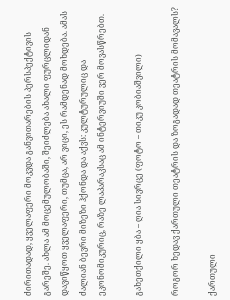ძირითადად, ყველაფერი მოკვდა განვითარების პერსპექტივის გარეშე. ახლა ამ მოცემულობაში, შეიძლება ახალი ფურცლიდან დავიწყოთ ყველაფერი, თუმცა, არ ვიცი, ეს რამდენად მოხდება. ამას ძალიან ბევრი მიზეზი ჰქონდა და აქვს: კულტურულიც და ეკონომიკურიც, რაზე ლაპარაკსაც ამ ინტერვიუში ვერ მოვასწრებთ.

გახეთქილი ყბა – ღია სივრცე (ფოტო – თიკუ კობიაშვილი)

როგორ ხედავ ქართული თეატრის და ზოგადად თეატრის მომავალს?

ქართული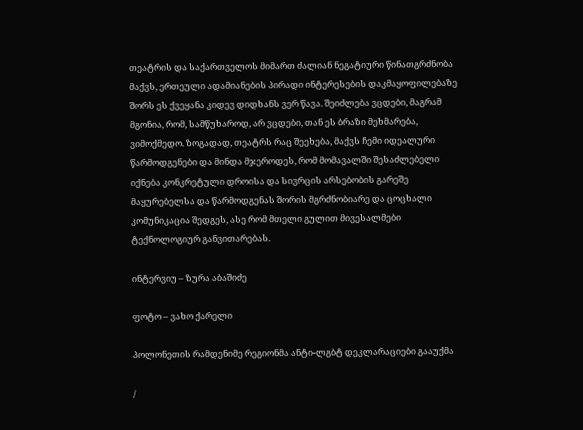თეატრის და საქართველოს მიმართ ძალიან ნეგატიური წინათგრძნობა მაქვს, ერთეული ადამიანების პირადი ინტერესების დაკმაყოფილებაზე შორს ეს ქვეყანა კიდევ დიდხანს ვერ წავა. შეიძლება ვცდები, მაგრამ მგონია, რომ, სამწუხაროდ, არ ვცდები, თან ეს ბრაზი მეხმარება, ვიმოქმედო. ზოგადად, თეატრს რაც შეეხება, მაქვს ჩემი იდეალური წარმოდგენები და მინდა მჯეროდეს, რომ მომავალში შესაძლებელი იქნება კონკრეტული დროისა და სივრცის არსებობის გარეშე მაყურებელსა და წარმოდგენას შორის მგრძნობიარე და ცოცხალი კომუნიკაცია შედგეს, ასე რომ მთელი გულით მივესალმები ტექნოლოგიურ განვითარებას.

ინტერვიუ – ზურა აბაშიძე

ფოტო – ვახო ქარელი

პოლონეთის რამდენიმე რეგიონმა ანტი-ლგბტ დეკლარაციები გააუქმა

/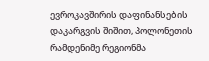ევროკავშირის დაფინანსების დაკარგვის შიშით, პოლონეთის რამდენიმე რეგიონმა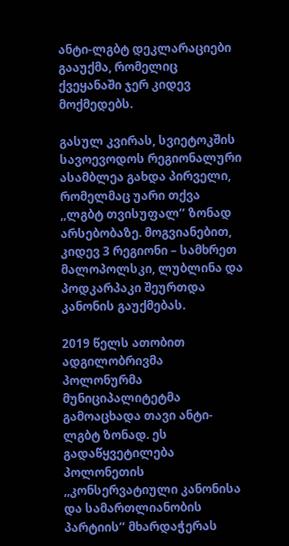ანტი-ლგბტ დეკლარაციები გააუქმა, რომელიც ქვეყანაში ჯერ კიდევ მოქმედებს.

გასულ კვირას, სვიეტოკშის სავოევოდოს რეგიონალური ასამბლეა გახდა პირველი, რომელმაც უარი თქვა ,,ლგბტ თვისუფალ’’ ზონად არსებობაზე. მოგვიანებით, კიდევ 3 რეგიონი – სამხრეთ მალოპოლსკი, ლუბლინა და პოდკარპაკი შეურთდა კანონის გაუქმებას.

2019 წელს ათობით ადგილობრივმა პოლონურმა მუნიციპალიტეტმა გამოაცხადა თავი ანტი-ლგბტ ზონად. ეს გადაწყვეტილება პოლონეთის ,,კონსერვატიული კანონისა და სამართლიანობის პარტიის’’ მხარდაჭერას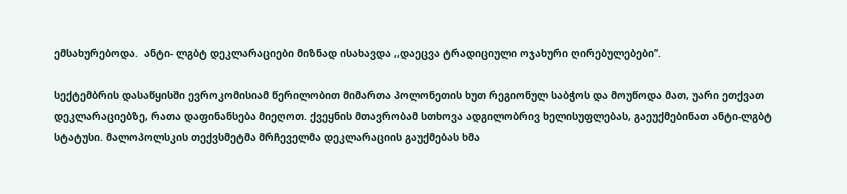ემსახურებოდა.  ანტი- ლგბტ დეკლარაციები მიზნად ისახავდა ,,დაეცვა ტრადიციული ოჯახური ღირებულებები’’.

სექტემბრის დასაწყისში ევროკომისიამ წერილობით მიმართა პოლონეთის ხუთ რეგიონულ საბჭოს და მოუწოდა მათ, უარი ეთქვათ დეკლარაციებზე, რათა დაფინანსება მიეღოთ. ქვეყნის მთავრობამ სთხოვა ადგილობრივ ხელისუფლებას, გაეუქმებინათ ანტი-ლგბტ სტატუსი. მალოპოლსკის თექვსმეტმა მრჩეველმა დეკლარაციის გაუქმებას ხმა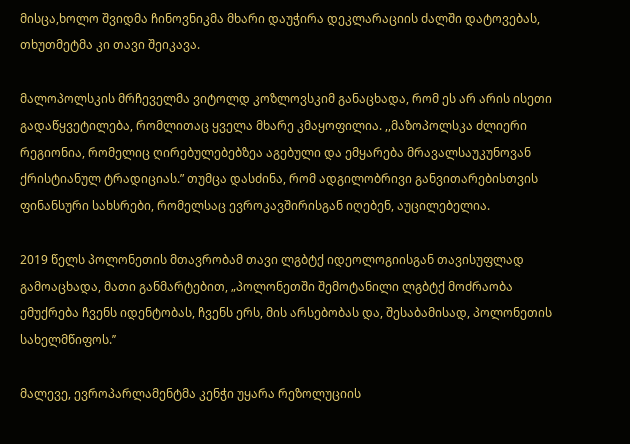მისცა,ხოლო შვიდმა ჩინოვნიკმა მხარი დაუჭირა დეკლარაციის ძალში დატოვებას, თხუთმეტმა კი თავი შეიკავა.

მალოპოლსკის მრჩეველმა ვიტოლდ კოზლოვსკიმ განაცხადა, რომ ეს არ არის ისეთი გადაწყვეტილება, რომლითაც ყველა მხარე კმაყოფილია. ,,მაზოპოლსკა ძლიერი რეგიონია, რომელიც ღირებულებებზეა აგებული და ემყარება მრავალსაუკუნოვან ქრისტიანულ ტრადიციას.” თუმცა დასძინა, რომ ადგილობრივი განვითარებისთვის ფინანსური სახსრები, რომელსაც ევროკავშირისგან იღებენ, აუცილებელია.

2019 წელს პოლონეთის მთავრობამ თავი ლგბტქ იდეოლოგიისგან თავისუფლად გამოაცხადა, მათი განმარტებით, „პოლონეთში შემოტანილი ლგბტქ მოძრაობა ემუქრება ჩვენს იდენტობას, ჩვენს ერს, მის არსებობას და, შესაბამისად, პოლონეთის სახელმწიფოს.’’

მალევე, ევროპარლამენტმა კენჭი უყარა რეზოლუციის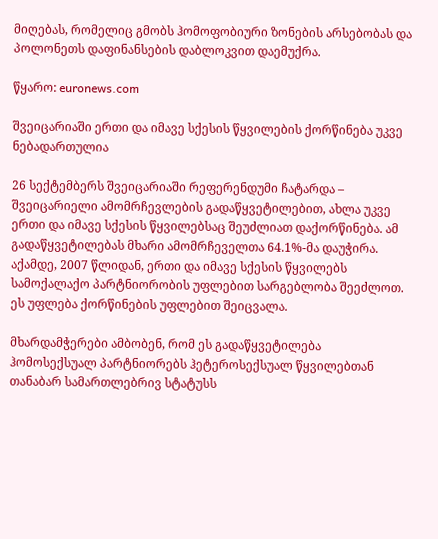მიღებას, რომელიც გმობს ჰომოფობიური ზონების არსებობას და პოლონეთს დაფინანსების დაბლოკვით დაემუქრა.

წყარო: euronews.com

შვეიცარიაში ერთი და იმავე სქესის წყვილების ქორწინება უკვე ნებადართულია

26 სექტემბერს შვეიცარიაში რეფერენდუმი ჩატარდა – შვეიცარიელი ამომრჩევლების გადაწყვეტილებით, ახლა უკვე ერთი და იმავე სქესის წყვილებსაც შეუძლიათ დაქორწინება. ამ გადაწყვეტილებას მხარი ამომრჩეველთა 64.1%-მა დაუჭირა. აქამდე, 2007 წლიდან, ერთი და იმავე სქესის წყვილებს სამოქალაქო პარტნიორობის უფლებით სარგებლობა შეეძლოთ. ეს უფლება ქორწინების უფლებით შეიცვალა.

მხარდამჭერები ამბობენ, რომ ეს გადაწყვეტილება ჰომოსექსუალ პარტნიორებს ჰეტეროსექსუალ წყვილებთან თანაბარ სამართლებრივ სტატუსს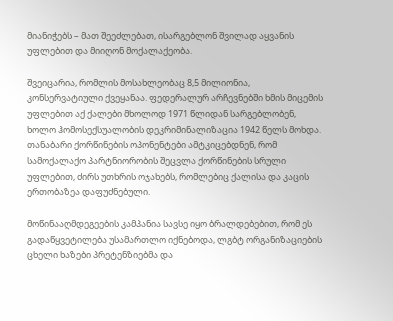მიანიჭებს – მათ შეეძლებათ, ისარგებლონ შვილად აყვანის უფლებით და მიიღონ მოქალაქეობა.

შვეიცარია, რომლის მოსახლეობაც 8,5 მილიონია, კონსერვატიული ქვეყანაა. ფედერალურ არჩევნებში ხმის მიცემის უფლებით აქ ქალები მხოლოდ 1971 წლიდან სარგებლობენ, ხოლო ჰომოსექსუალობის დეკრიმინალიზაცია 1942 წელს მოხდა. თანაბარი ქორწინების ოპონენტები ამტკიცებდნენ, რომ სამოქალაქო პარტნიორობის შეცვლა ქორწინების სრული უფლებით, ძირს უთხრის ოჯახებს, რომლებიც ქალისა და კაცის ერთობაზეა დაფუძნებული.

მოწინააღმდეგეების კამპანია სავსე იყო ბრალდებებით, რომ ეს გადაწყვეტილება უსამართლო იქნებოდა, ლგბტ ორგანიზაციების ცხელი ხაზები პრეტენზიებმა და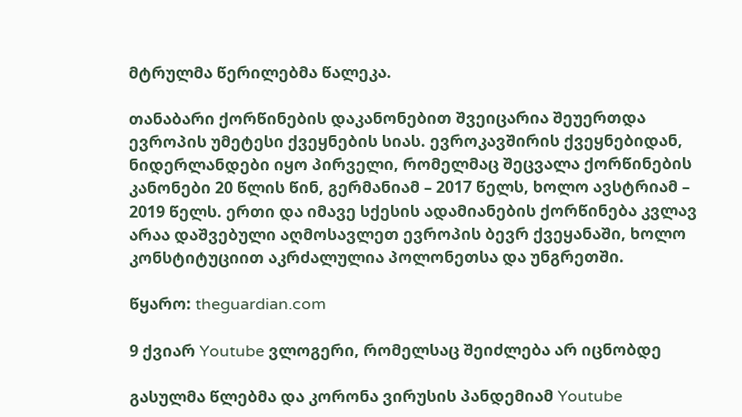მტრულმა წერილებმა წალეკა.

თანაბარი ქორწინების დაკანონებით შვეიცარია შეუერთდა ევროპის უმეტესი ქვეყნების სიას. ევროკავშირის ქვეყნებიდან, ნიდერლანდები იყო პირველი, რომელმაც შეცვალა ქორწინების კანონები 20 წლის წინ, გერმანიამ – 2017 წელს, ხოლო ავსტრიამ – 2019 წელს. ერთი და იმავე სქესის ადამიანების ქორწინება კვლავ არაა დაშვებული აღმოსავლეთ ევროპის ბევრ ქვეყანაში, ხოლო კონსტიტუციით აკრძალულია პოლონეთსა და უნგრეთში.

წყარო: theguardian.com

9 ქვიარ Youtube ვლოგერი, რომელსაც შეიძლება არ იცნობდე

გასულმა წლებმა და კორონა ვირუსის პანდემიამ Youtube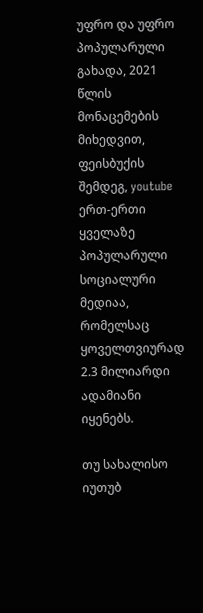უფრო და უფრო პოპულარული გახადა, 2021 წლის მონაცემების მიხედვით, ფეისბუქის შემდეგ, youtube ერთ-ერთი ყველაზე პოპულარული სოციალური მედიაა, რომელსაც ყოველთვიურად 2.3 მილიარდი ადამიანი იყენებს.

თუ სახალისო იუთუბ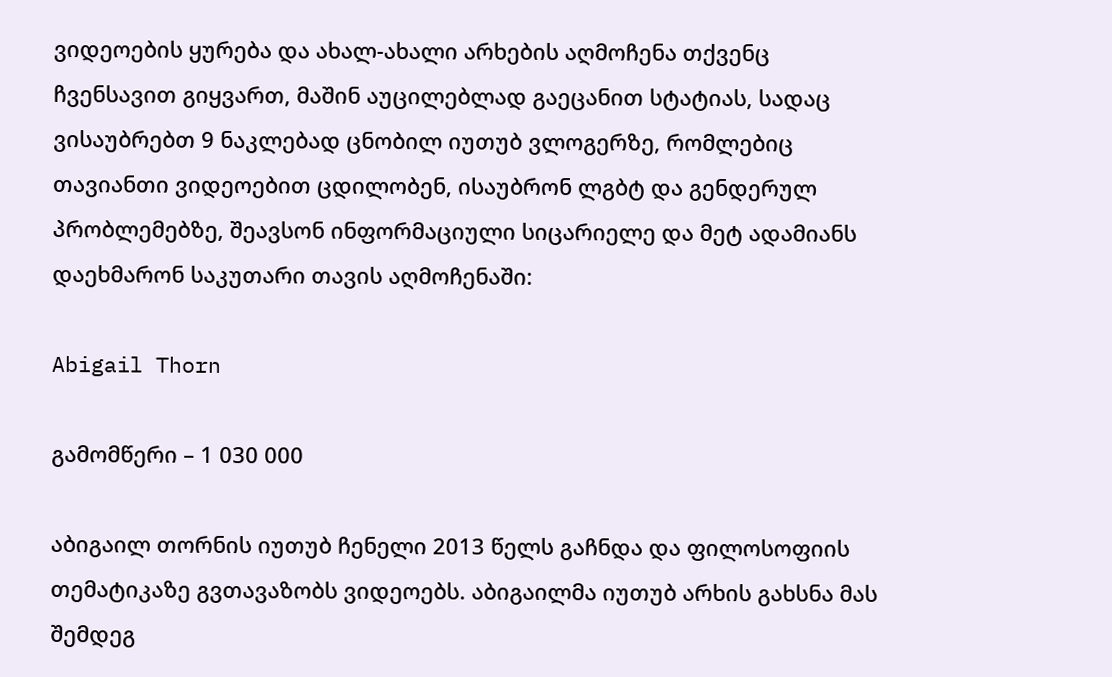ვიდეოების ყურება და ახალ-ახალი არხების აღმოჩენა თქვენც ჩვენსავით გიყვართ, მაშინ აუცილებლად გაეცანით სტატიას, სადაც ვისაუბრებთ 9 ნაკლებად ცნობილ იუთუბ ვლოგერზე, რომლებიც თავიანთი ვიდეოებით ცდილობენ, ისაუბრონ ლგბტ და გენდერულ პრობლემებზე, შეავსონ ინფორმაციული სიცარიელე და მეტ ადამიანს დაეხმარონ საკუთარი თავის აღმოჩენაში:

Abigail Thorn

გამომწერი – 1 030 000

აბიგაილ თორნის იუთუბ ჩენელი 2013 წელს გაჩნდა და ფილოსოფიის თემატიკაზე გვთავაზობს ვიდეოებს. აბიგაილმა იუთუბ არხის გახსნა მას შემდეგ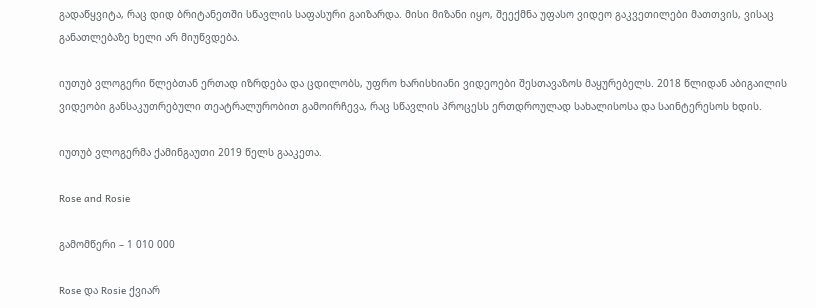გადაწყვიტა, რაც დიდ ბრიტანეთში სწავლის საფასური გაიზარდა. მისი მიზანი იყო, შეექმნა უფასო ვიდეო გაკვეთილები მათთვის, ვისაც განათლებაზე ხელი არ მიუწვდება.

იუთუბ ვლოგერი წლებთან ერთად იზრდება და ცდილობს, უფრო ხარისხიანი ვიდეოები შესთავაზოს მაყურებელს. 2018 წლიდან აბიგაილის ვიდეობი განსაკუთრებული თეატრალურობით გამოირჩევა, რაც სწავლის პროცესს ერთდროულად სახალისოსა და საინტერესოს ხდის.

იუთუბ ვლოგერმა ქამინგაუთი 2019 წელს გააკეთა.

Rose and Rosie

გამომწერი – 1 010 000

Rose და Rosie ქვიარ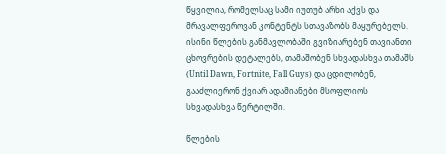წყვილია, რომელსაც სამი იუთუბ არხი აქვს და მრავალფეროვან კონტენტს სთავაზობს მაყურებელს. ისინი წლების განმავლობაში გვიზიარებენ თავიანთი ცხოვრების დეტალებს, თამაშობენ სხვადასხვა თამაშს (Until Dawn, Fortnite, Fall Guys) და ცდილობენ, გააძლიერონ ქვიარ ადამიანები მსოფლიოს სხვადასხვა წერტილში.

წლების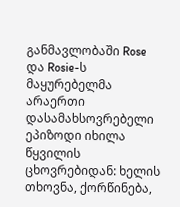განმავლობაში Rose და Rosie-ს მაყურებელმა არაერთი დასამახსოვრებელი ეპიზოდი იხილა წყვილის ცხოვრებიდან: ხელის თხოვნა, ქორწინება,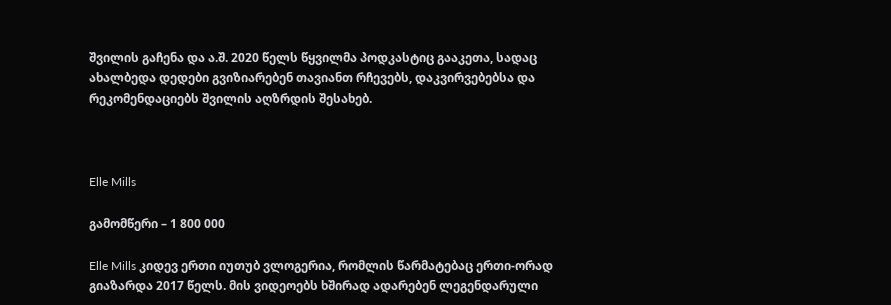შვილის გაჩენა და ა.შ. 2020 წელს წყვილმა პოდკასტიც გააკეთა, სადაც ახალბედა დედები გვიზიარებენ თავიანთ რჩევებს, დაკვირვებებსა და რეკომენდაციებს შვილის აღზრდის შესახებ.



Elle Mills

გამომწერი – 1 800 000

Elle Mills კიდევ ერთი იუთუბ ვლოგერია, რომლის წარმატებაც ერთი-ორად გიაზარდა 2017 წელს. მის ვიდეოებს ხშირად ადარებენ ლეგენდარული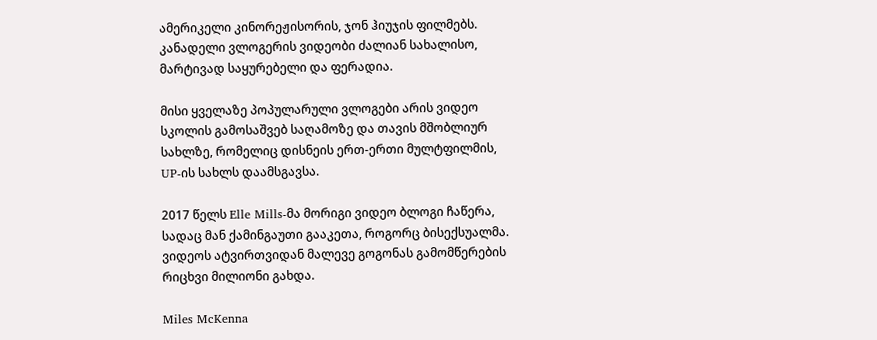ამერიკელი კინორეჟისორის, ჯონ ჰიუჯის ფილმებს. კანადელი ვლოგერის ვიდეობი ძალიან სახალისო, მარტივად საყურებელი და ფერადია.

მისი ყველაზე პოპულარული ვლოგები არის ვიდეო სკოლის გამოსაშვებ საღამოზე და თავის მშობლიურ სახლზე, რომელიც დისნეის ერთ-ერთი მულტფილმის, UP-ის სახლს დაამსგავსა.

2017 წელს Elle Mills-მა მორიგი ვიდეო ბლოგი ჩაწერა, სადაც მან ქამინგაუთი გააკეთა, როგორც ბისექსუალმა. ვიდეოს ატვირთვიდან მალევე გოგონას გამომწერების რიცხვი მილიონი გახდა.

Miles McKenna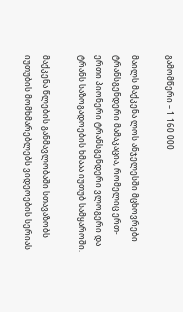გამომწერი – 1 160 000

მაილს მაქკენა ლოს ანჯელესში მცხოვრები ტრანსგენდერი მამაკაცია, რომელიც ერთ-ერთი პიონერი ტრანსგენდერი ვლოგერი და ტრანს საზოგადოების ხმააა იუთუბ სამყაროში.

მაქკენა წლების განმავლობაში სთავაზობს იუთუბის მომხმარებლებს ვიდეოების სერიას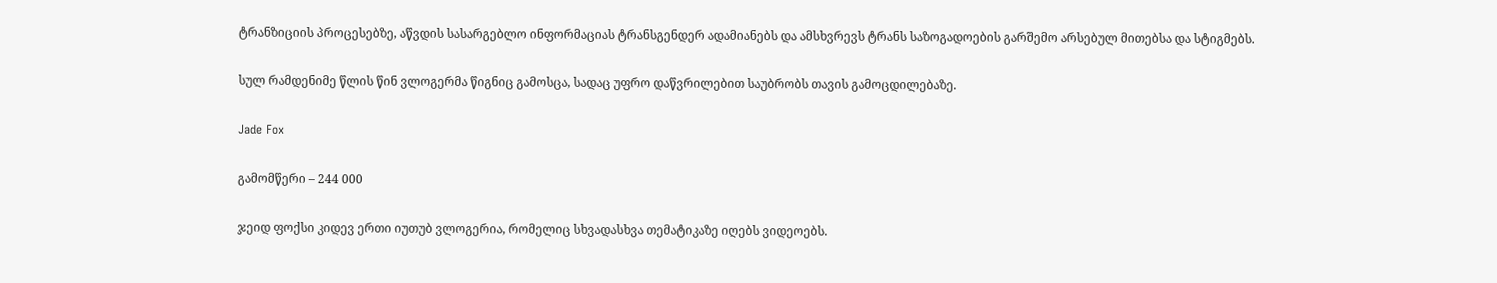ტრანზიციის პროცესებზე, აწვდის სასარგებლო ინფორმაციას ტრანსგენდერ ადამიანებს და ამსხვრევს ტრანს საზოგადოების გარშემო არსებულ მითებსა და სტიგმებს.

სულ რამდენიმე წლის წინ ვლოგერმა წიგნიც გამოსცა, სადაც უფრო დაწვრილებით საუბრობს თავის გამოცდილებაზე.

Jade Fox

გამომწერი – 244 000

ჯეიდ ფოქსი კიდევ ერთი იუთუბ ვლოგერია, რომელიც სხვადასხვა თემატიკაზე იღებს ვიდეოებს.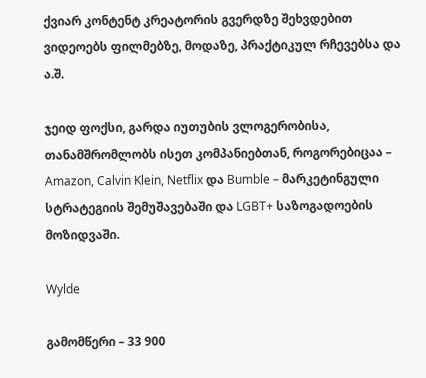ქვიარ კონტენტ კრეატორის გვერდზე შეხვდებით ვიდეოებს ფილმებზე, მოდაზე, პრაქტიკულ რჩევებსა და ა.შ.

ჯეიდ ფოქსი, გარდა იუთუბის ვლოგერობისა, თანამშრომლობს ისეთ კომპანიებთან, როგორებიცაა – Amazon, Calvin Klein, Netflix და Bumble – მარკეტინგული სტრატეგიის შემუშავებაში და LGBT+ საზოგადოების მოზიდვაში.

Wylde

გამომწერი – 33 900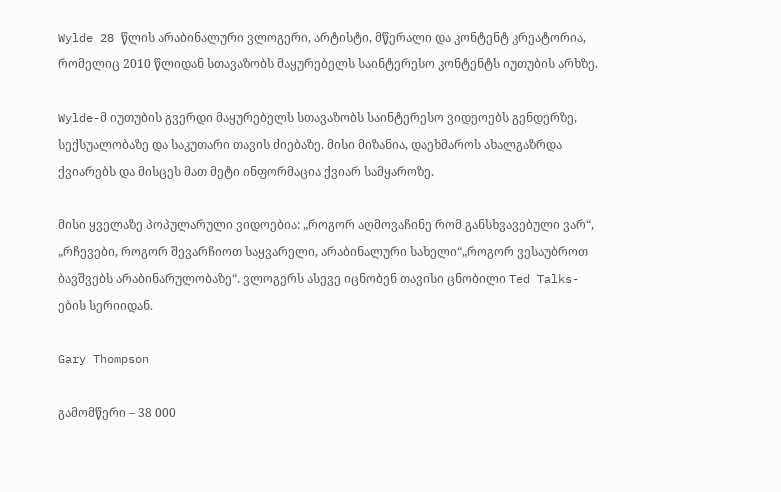Wylde 28 წლის არაბინალური ვლოგერი, არტისტი, მწერალი და კონტენტ კრეატორია, რომელიც 2010 წლიდან სთავაზობს მაყურებელს საინტერესო კონტენტს იუთუბის არხზე.

Wylde-მ იუთუბის გვერდი მაყურებელს სთავაზობს საინტერესო ვიდეოებს გენდერზე, სექსუალობაზე და საკუთარი თავის ძიებაზე. მისი მიზანია, დაეხმაროს ახალგაზრდა ქვიარებს და მისცეს მათ მეტი ინფორმაცია ქვიარ სამყაროზე.

მისი ყველაზე პოპულარული ვიდოებია: „როგორ აღმოვაჩინე რომ განსხვავებული ვარ“,  „რჩევები, როგორ შევარჩიოთ საყვარელი, არაბინალური სახელი“„როგორ ვესაუბროთ ბავშვებს არაბინარულობაზე“. ვლოგერს ასევე იცნობენ თავისი ცნობილი Ted Talks-ების სერიიდან.

Gary Thompson

გამომწერი – 38 000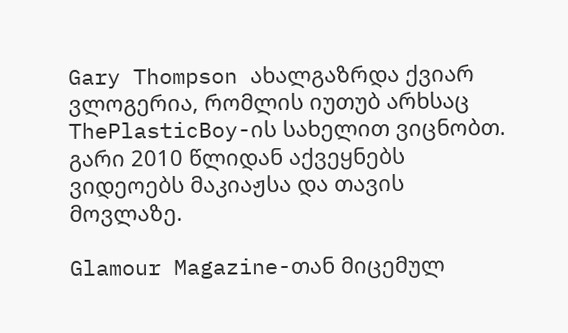Gary Thompson ახალგაზრდა ქვიარ ვლოგერია, რომლის იუთუბ არხსაც ThePlasticBoy-ის სახელით ვიცნობთ. გარი 2010 წლიდან აქვეყნებს ვიდეოებს მაკიაჟსა და თავის მოვლაზე.

Glamour Magazine-თან მიცემულ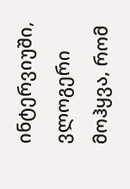ინტერვიუში, ვლოგერი მოჰყვა, რომ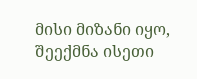მისი მიზანი იყო, შეექმნა ისეთი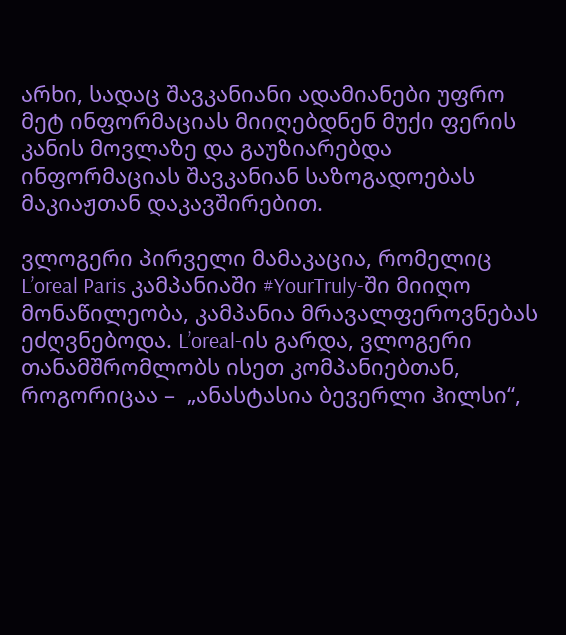არხი, სადაც შავკანიანი ადამიანები უფრო მეტ ინფორმაციას მიიღებდნენ მუქი ფერის კანის მოვლაზე და გაუზიარებდა ინფორმაციას შავკანიან საზოგადოებას მაკიაჟთან დაკავშირებით.

ვლოგერი პირველი მამაკაცია, რომელიც L’oreal Paris კამპანიაში #YourTruly-ში მიიღო მონაწილეობა, კამპანია მრავალფეროვნებას ეძღვნებოდა. L’oreal-ის გარდა, ვლოგერი თანამშრომლობს ისეთ კომპანიებთან, როგორიცაა –  „ანასტასია ბევერლი ჰილსი“,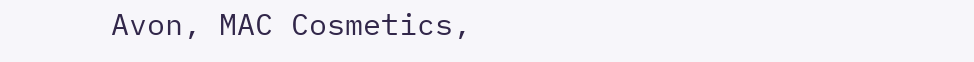Avon, MAC Cosmetics,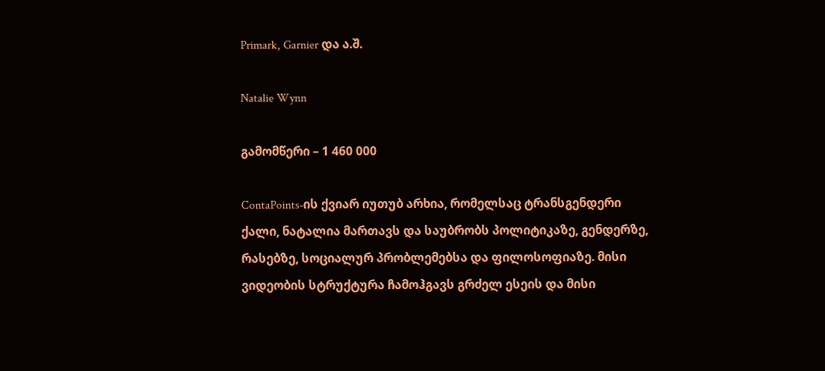Primark, Garnier და ა.შ.

Natalie Wynn

გამომწერი – 1 460 000

ContaPoints-ის ქვიარ იუთუბ არხია, რომელსაც ტრანსგენდერი ქალი, ნატალია მართავს და საუბრობს პოლიტიკაზე, გენდერზე, რასებზე, სოციალურ პრობლემებსა და ფილოსოფიაზე. მისი ვიდეობის სტრუქტურა ჩამოჰგავს გრძელ ესეის და მისი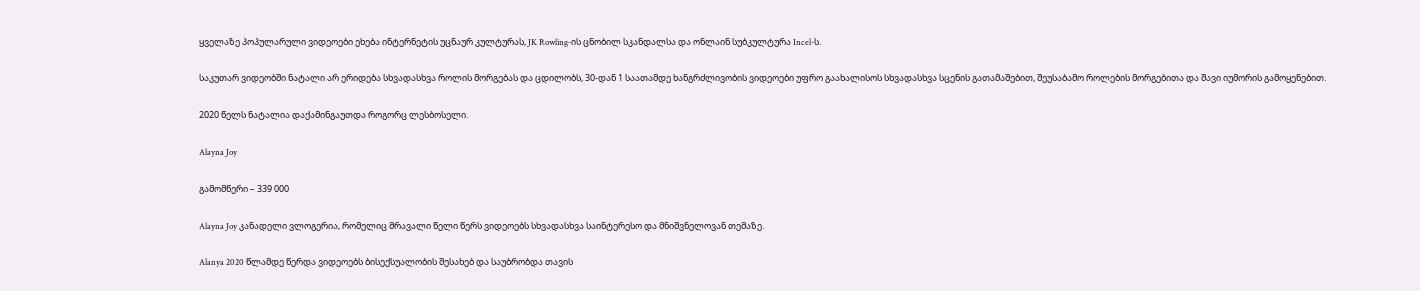ყველაზე პოპულარული ვიდეოები ეხება ინტერნეტის უცნაურ კულტურას, JK Rowling-ის ცნობილ სკანდალსა და ონლაინ სუბკულტურა Incel-ს.

საკუთარ ვიდეობში ნატალი არ ერიდება სხვადასხვა როლის მორგებას და ცდილობს, 30-დან 1 საათამდე ხანგრძლივობის ვიდეოები უფრო გაახალისოს სხვადასხვა სცენის გათამაშებით, შეუსაბამო როლების მორგებითა და შავი იუმორის გამოყენებით.

2020 წელს ნატალია დაქამინგაუთდა როგორც ლესბოსელი.

Alayna Joy

გამომწერი – 339 000

Alayna Joy კანადელი ვლოგერია, რომელიც მრავალი წელი წერს ვიდეოებს სხვადასხვა საინტერესო და მნიშვნელოვან თემაზე.

Alanya 2020 წლამდე წერდა ვიდეოებს ბისექსუალობის შესახებ და საუბრობდა თავის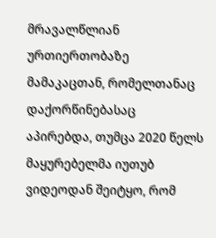მრავალწლიან ურთიერთობაზე მამაკაცთან, რომელთანაც დაქორწინებასაც აპირებდა, თუმცა 2020 წელს მაყურებელმა იუთუბ ვიდეოდან შეიტყო, რომ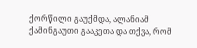ქორწილი გაუქმდა, ალანიამ ქამინგაუთი გააკეთა და თქვა, რომ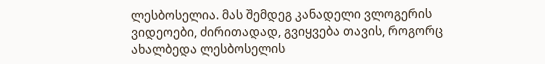ლესბოსელია. მას შემდეგ კანადელი ვლოგერის ვიდეოები, ძირითადად, გვიყვება თავის, როგორც ახალბედა ლესბოსელის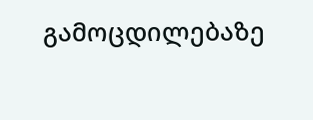გამოცდილებაზე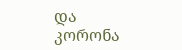და კორონა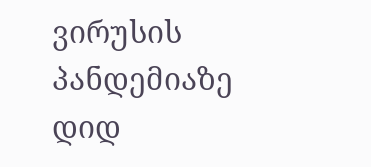ვირუსის პანდემიაზე დიდ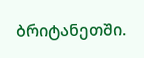ბრიტანეთში.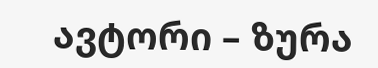ავტორი – ზურა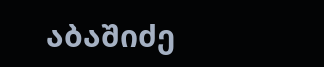აბაშიძე